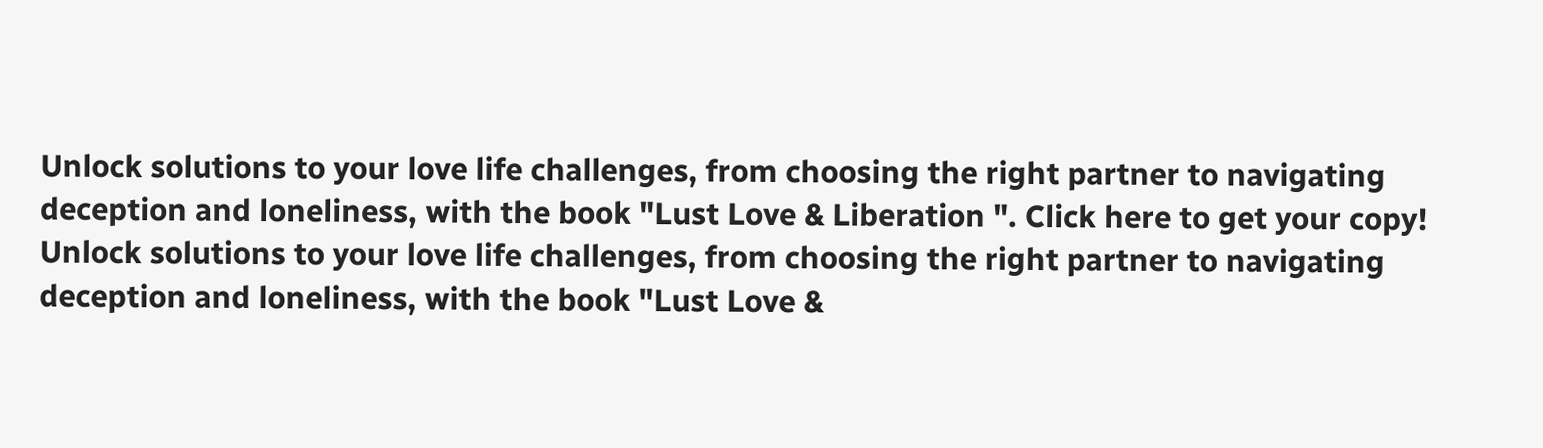Unlock solutions to your love life challenges, from choosing the right partner to navigating deception and loneliness, with the book "Lust Love & Liberation ". Click here to get your copy!
Unlock solutions to your love life challenges, from choosing the right partner to navigating deception and loneliness, with the book "Lust Love &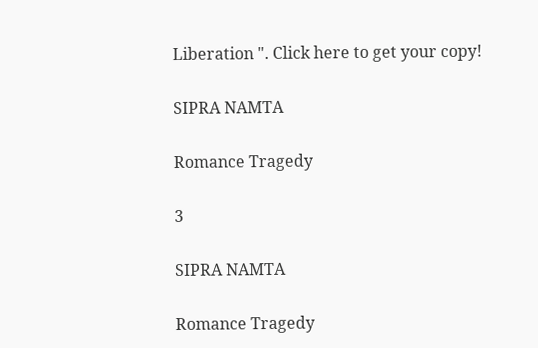Liberation ". Click here to get your copy!

SIPRA NAMTA

Romance Tragedy

3

SIPRA NAMTA

Romance Tragedy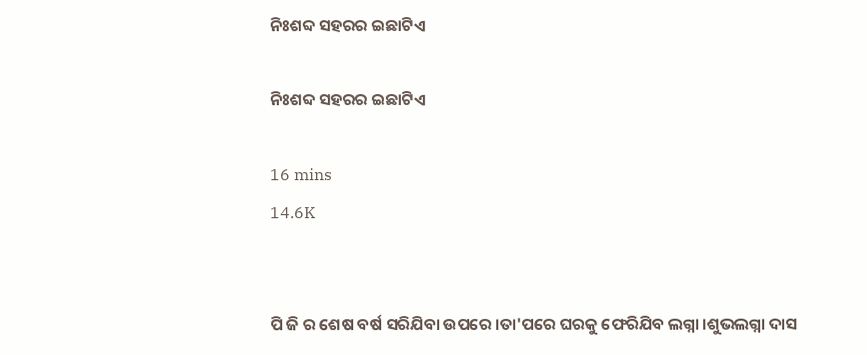ନିଃଶବ୍ଦ ସହରର ଇଛାଟିଏ

ନିଃଶବ୍ଦ ସହରର ଇଛାଟିଏ

16 mins
14.6K


ପି ଜି ର ଶେଷ ବର୍ଷ ସରିଯିବା ଉପରେ ।ତା'ପରେ ଘରକୁ ଫେରିଯିବ ଲଗ୍ନା ।ଶୁଭଲଗ୍ନା ଦାସ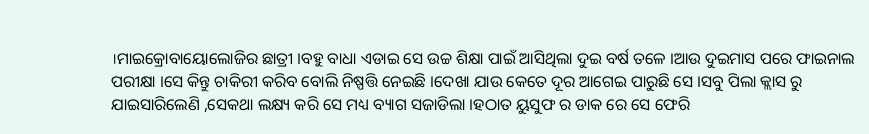।ମାଇକ୍ରୋବାୟୋଲୋଜିର ଛାତ୍ରୀ ।ବହୁ ବାଧା ଏଡାଇ ସେ ଉଚ୍ଚ ଶିକ୍ଷା ପାଇଁ ଆସିଥିଲା ଦୁଇ ବର୍ଷ ତଳେ ।ଆଉ ଦୁଇମାସ ପରେ ଫାଇନାଲ ପରୀକ୍ଷା ।ସେ କିନ୍ତୁ ଚାକିରୀ କରିବ ବୋଲି ନିଷ୍ପତ୍ତି ନେଇଛି ।ଦେଖା ଯାଉ କେତେ ଦୂର ଆଗେଇ ପାରୁଛି ସେ ।ସବୁ ପିଲା କ୍ଲାସ ରୁ ଯାଇସାରିଲେଣି ,ସେକଥା ଲକ୍ଷ୍ୟ କରି ସେ ମଧ୍ୟ ବ୍ୟାଗ ସଜାଡିଲା ।ହଠାତ ୟୁସୁଫ ର ଡାକ ରେ ସେ ଫେରି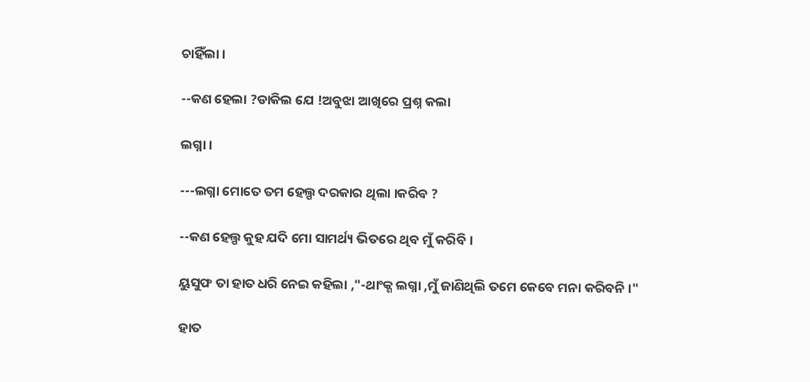ଚାହିଁଲା ।

--କଣ ହେଲା ?ଡାକିଲ ଯେ !ଅବୁଝା ଆଖିରେ ପ୍ରଶ୍ନ କଲା

ଲଗ୍ନା ।

---ଲଗ୍ନା ମୋତେ ତମ ହେଲ୍ପ ଦରକାର ଥିଲା ।କରିବ ?

--କଣ ହେଲ୍ପ କୁହ ଯଦି ମୋ ସାମର୍ଥ୍ୟ ଭିତରେ ଥିବ ମୁଁ କରିବି ।

ୟୁସୁଫ ତା ହାତ ଧରି ନେଇ କହିଲା ,"-ଥାଂକ୍ଶ ଲଗ୍ନା ,ମୁଁ ଜାଣିଥିଲି ତମେ କେବେ ମନା କରିବନି ।"

ହାତ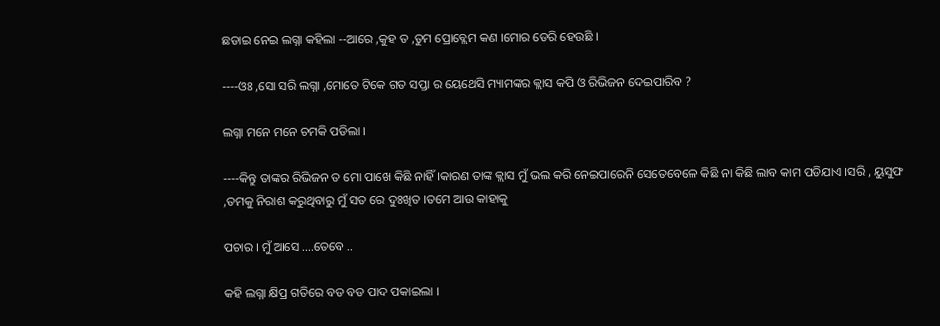ଛଡାଇ ନେଇ ଲଗ୍ନା କହିଲା --ଆରେ ,କୁହ ତ ,ତୁମ ପ୍ରୋବ୍ଲେମ କଣ ।ମୋର ଡେରି ହେଉଛି ।

----ଓଃ ,ସୋ ସରି ଲଗ୍ନା ,ମୋତେ ଟିକେ ଗତ ସପ୍ତା ର ୟେଥେସି ମ୍ୟାମଙ୍କର କ୍ଲାସ କପି ଓ ରିଭିଜନ ଦେଇପାରିବ ?

ଲଗ୍ନା ମନେ ମନେ ଚମକି ପଡିଲା ।

----କିନ୍ତୁ ତାଙ୍କର ରିଭିଜନ ତ ମୋ ପାଖେ କିଛି ନାହିଁ ।କାରଣ ତାଙ୍କ କ୍ଲାସ ମୁଁ ଭଲ କରି ନେଇପାରେନି ସେତେବେଳେ କିଛି ନା କିଛି ଲାବ କାମ ପଡିଯାଏ ।ସରି , ୟୁସୁଫ ,ତମକୁ ନିରାଶ କରୁଥିବାରୁ ମୁଁ ସତ ରେ ଦୁଃଖିତ ।ତମେ ଆଉ କାହାକୁ

ପଚାର । ମୁଁ ଆସେ ....ତେବେ ..

କହି ଲଗ୍ନା କ୍ଷିପ୍ର ଗତିରେ ବଡ ବଡ ପାଦ ପକାଇଲା ।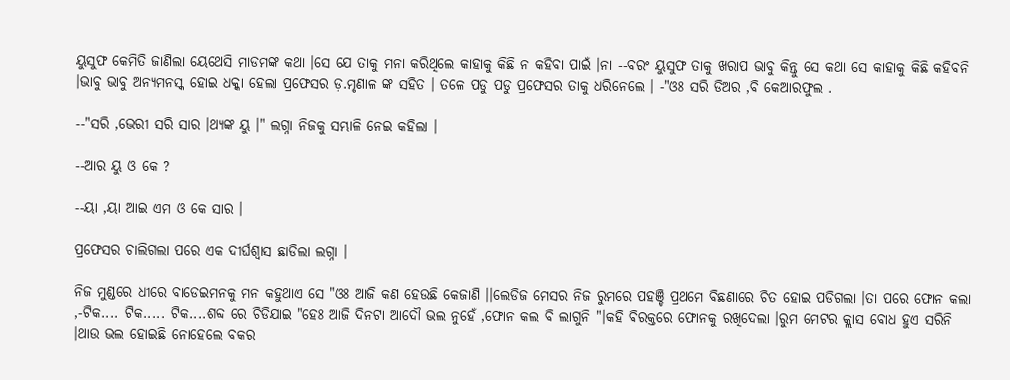ୟୁସୁଫ କେମିତି ଜାଣିଲା ୟେଥେସି ମାଡମଙ୍କ କଥା ।ସେ ଯେ ତାକୁ ମନା କରିଥିଲେ କାହାକୁ କିଛି ନ କହିବା ପାଇଁ ।ନା --ବରଂ ୟୁସୁଫ ତାକୁ ଖରାପ ଭାବୁ କିନ୍ତୁ ସେ କଥା ସେ କାହାକୁ କିଛି କହିବନି ।ଭାବୁ ଭାବୁ ଅନ୍ୟମନସ୍କ ହୋଇ ଧକ୍କା ହେଲା ପ୍ରଫେସର ଡ଼.ମୃଣାଳ ଙ୍କ ସହିତ । ତଳେ ପଡୁ ପଡୁ ପ୍ରଫେସର ତାକୁ ଧରିନେଲେ । -"ଓଃ ସରି ଡିଅର ,ବି କେଆରଫୁଲ .

--"ସରି ,ଭେରୀ ସରି ସାର ।ଥ୍ୟଙ୍କ ୟୁ ।" ଲଗ୍ନା ନିଜକୁ ସମ୍ଭାଳି ନେଇ କହିଲା ।

--ଆର ୟୁ ଓ କେ ?

--ୟା ,ୟା ଆଇ ଏମ ଓ କେ ସାର ।

ପ୍ରଫେସର ଚାଲିଗଲା ପରେ ଏକ ଦୀର୍ଘଶ୍ଵାସ ଛାଡିଲା ଲଗ୍ନା ।

ନିଜ ମୁଣ୍ଡରେ ଧୀରେ ବାଡେଇମନକୁ ମନ କହୁଥାଏ ସେ "ଓଃ ଆଜି କଣ ହେଉଛି କେଜାଣି ।।ଲେଡିଜ ମେସର ନିଜ ରୁମରେ ପହଞ୍ଚି ପ୍ରଥମେ ବିଛଣାରେ ଚିତ ହୋଇ ପଡିଗଲା ।ତା ପରେ ଫୋନ କଲା ,-ଟିକ.... ଟିକ..... ଟିକ....ଶବ୍ଦ ରେ ଚିଡିଯାଇ "ହେଃ ଆଜି ଦିନଟା ଆଦୌ ଭଲ ନୁହେଁ ,ଫୋନ କଲ ବି ଲାଗୁନି "।କହି ଵିରକ୍ତରେ ଫୋନକୁ ରଖିଦେଲା ।ରୁମ ମେଟର କ୍ଲାସ ବୋଧ ହୁଏ ସରିନି ।ଥାଉ ଭଲ ହୋଇଛି ନୋହେଲେ ବକର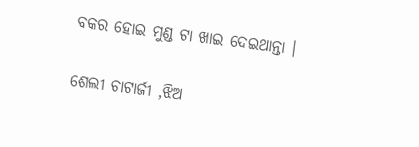ବକର ହୋଇ ମୁଣ୍ଡ ଟା ଖାଇ ଦେଇଥାନ୍ତା ।

ଶେଲୀ ଚାଟାର୍ଜୀ ,ଝିଅ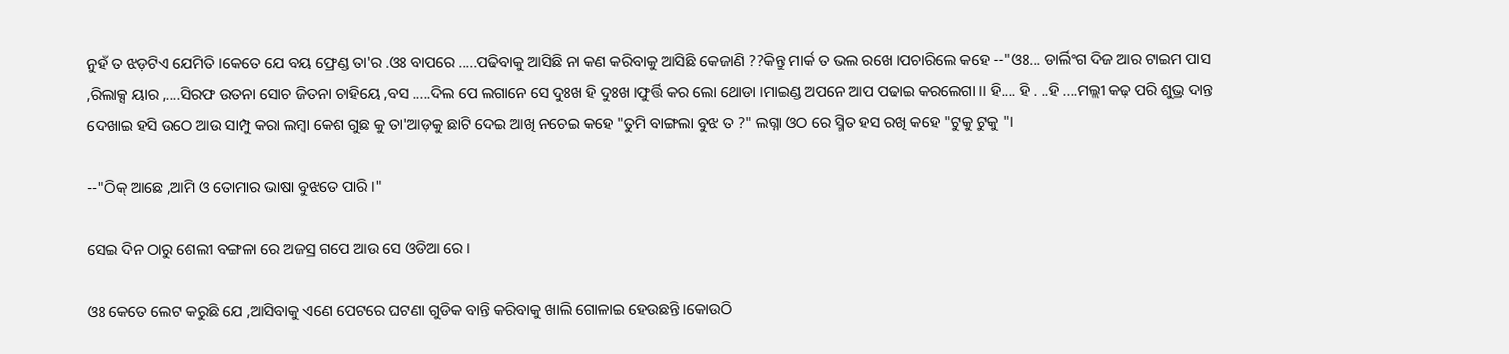ନୁହଁ ତ ଝଡ଼ଟିଏ ଯେମିତି ।କେତେ ଯେ ବୟ ଫ୍ରେଣ୍ଡ ତା'ର .ଓଃ ବାପରେ .....ପଢିବାକୁ ଆସିଛି ନା କଣ କରିବାକୁ ଆସିଛି କେଜାଣି ??କିନ୍ତୁ ମାର୍କ ତ ଭଲ ରଖେ ।ପଚାରିଲେ କହେ --"ଓଃ... ଡାର୍ଲିଂଗ ଦିଜ ଆର ଟାଇମ ପାସ ,ରିଲାକ୍ସ ୟାର ,....ସିରଫ ଉତନା ସୋଚ ଜିତନା ଚାହିୟେ ,ବସ .....ଦିଲ ପେ ଲଗାନେ ସେ ଦୁଃଖ ହି ଦୁଃଖ ।ଫୁର୍ତ୍ତି କର ଲୋ ଥୋଡା ।ମାଇଣ୍ଡ ଅପନେ ଆପ ପଢାଇ କରଲେଗା ।। ହି.... ହି . ..ହି ....ମଲ୍ଲୀ କଢ଼ ପରି ଶୁଭ୍ର ଦାନ୍ତ ଦେଖାଇ ହସି ଉଠେ ଆଉ ସାମ୍ପୁ କରା ଲମ୍ବା କେଶ ଗୁଛ କୁ ତା'ଆଡ଼କୁ ଛାଟି ଦେଇ ଆଖି ନଚେଇ କହେ "ତୁମି ବାଙ୍ଗଲା ବୁଝ ତ ?" ଲଗ୍ନା ଓଠ ରେ ସ୍ମିତ ହସ ରଖି କହେ "ଟୁକୁ ଟୁକୁ "।

--"ଠିକ୍ ଆଛେ ,ଆମି ଓ ତୋମାର ଭାଷା ବୁଝତେ ପାରି ।"

ସେଇ ଦିନ ଠାରୁ ଶେଲୀ ବଙ୍ଗଳା ରେ ଅଜସ୍ର ଗପେ ଆଉ ସେ ଓଡିଆ ରେ ।

ଓଃ କେତେ ଲେଟ କରୁଛି ଯେ ,ଆସିବାକୁ ଏଣେ ପେଟରେ ଘଟଣା ଗୁଡିକ ବାନ୍ତି କରିବାକୁ ଖାଲି ଗୋଳାଇ ହେଉଛନ୍ତି ।କୋଉଠି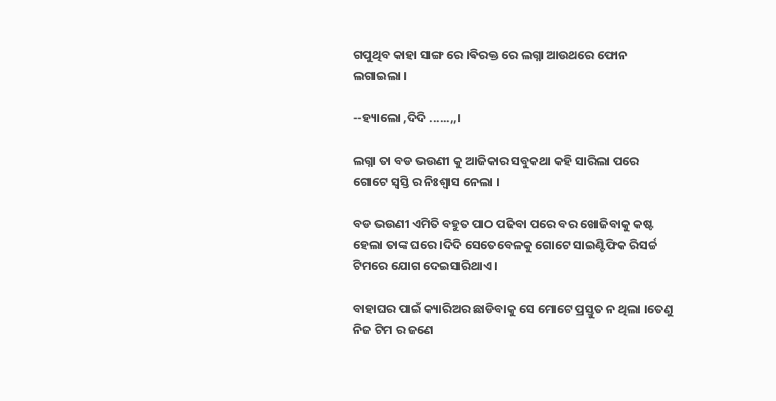ଗପୁଥିବ କାହା ସାଙ୍ଗ ରେ ।ଵିରକ୍ତ ରେ ଲଗ୍ନା ଆଉଥରେ ଫୋନ ଲଗାଇଲା ।

--ହ୍ୟାଲୋ ,ଦିଦି ......,,।

ଲଗ୍ନା ତା ବଡ ଭଉଣୀ କୁ ଆଜିକାର ସବୁକଥା କହି ସାରିଲା ପରେ ଗୋଟେ ସ୍ୱସ୍ତି ର ନିଃଶ୍ୱାସ ନେଲା ।

ବଡ ଭଉଣୀ ଏମିତି ବହୁତ ପାଠ ପଢିବା ପରେ ବର ଖୋଜିବାକୁ କଷ୍ଟ ହେଲା ତାଙ୍କ ଘରେ ।ଦିଦି ସେତେବେଳକୁ ଗୋଟେ ସାଇଣ୍ଟିଫିକ ରିସର୍ଚ୍ଚ ଟିମରେ ଯୋଗ ଦେଇସାରିଥାଏ ।

ବାହାଘର ପାଇଁ କ୍ୟାରିଅର ଛାଡିବାକୁ ସେ ମୋଟେ ପ୍ରସ୍ତୁତ ନ ଥିଲା ।ତେଣୁ ନିଜ ଟିମ ର ଜଣେ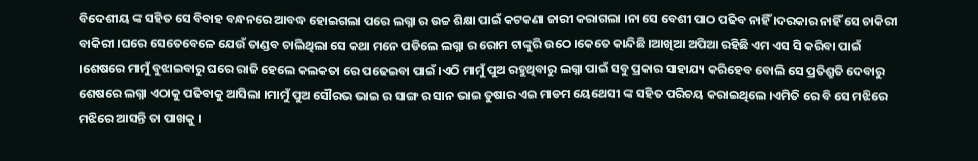ବିଦେଶୀୟ ଙ୍କ ସହିତ ସେ ବିବାହ ବନ୍ଧନରେ ଆବଦ୍ଧ ହୋଇଗଲା ପରେ ଲଗ୍ନା ର ଉଚ୍ଚ ଶିକ୍ଷା ପାଇଁ କଟକଣା ଜାରୀ କରାଗଲା ।ନା ସେ ବେଶୀ ପାଠ ପଢିବ ନାହିଁ ।ଦରକାର ନାହିଁ ସେ ଚାକିରୀ ବାକିରୀ ।ଘରେ ସେତେବେଳେ ଯେଉଁ ତାଣ୍ଡବ ଚାଲିଥିଲା ସେ କଥା ମନେ ପଡିଲେ ଲଗ୍ନା ର ରୋମ ଟାଙ୍କୁରି ଉଠେ ।କେତେ କାନ୍ଦିଛି ।ଆଖିଆ ଅପିଆ ରହିଛି ଏମ ଏସ ସି କରିବା ପାଇଁ ।ଶେଷରେ ମାମୁଁ ବୁଝାଇବାରୁ ଘରେ ରାଜି ହେଲେ କଲକତା ରେ ପଢେଇବା ପାଇଁ ।ଏଠି ମାମୁଁ ପୁଅ ରହୁଥିବାରୁ ଲଗ୍ନା ପାଇଁ ସବୁ ପ୍ରକାର ସାହାଯ୍ୟ କରିହେବ ବୋଲି ସେ ପ୍ରତିଶ୍ରୁତି ଦେବାରୁ ଶେଷରେ ଲଗ୍ନା ଏଠାକୁ ପଢିବାକୁ ଆସିଲା ।ମାମୁଁ ପୁଅ ସୌରଭ ଭାଇ ର ସାଙ୍ଗ ର ସାନ ଭାଇ ତୁଷାର ଏଇ ମାଡମ ୟେଥେସୀ ଙ୍କ ସହିତ ପରିଚୟ କରାଇଥିଲେ ।ଏମିତି ରେ ବି ସେ ମଝିରେ ମଝିରେ ଆସନ୍ତି ତା ପାଖକୁ ।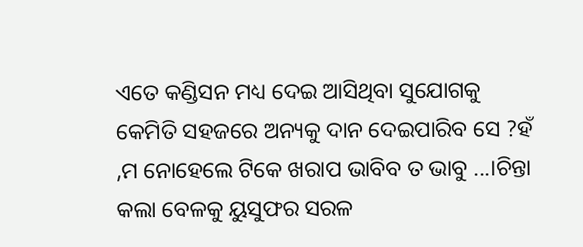ଏତେ କଣ୍ଡିସନ ମଧ୍ୟ ଦେଇ ଆସିଥିବା ସୁଯୋଗକୁ କେମିତି ସହଜରେ ଅନ୍ୟକୁ ଦାନ ଦେଇପାରିବ ସେ ?ହଁ ,ମ ନୋହେଲେ ଟିକେ ଖରାପ ଭାବିବ ତ ଭାବୁ ...।ଚିନ୍ତା କଲା ବେଳକୁ ୟୁସୁଫର ସରଳ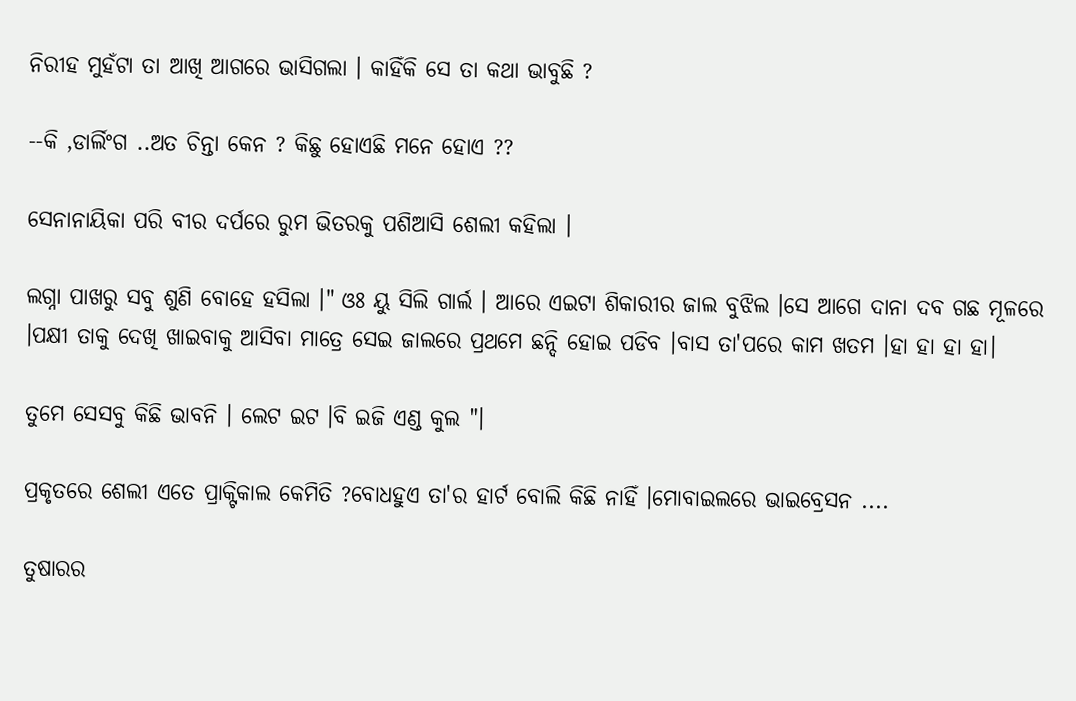ନିରୀହ ମୁହଁଟା ତା ଆଖି ଆଗରେ ଭାସିଗଲା । କାହିଁକି ସେ ତା କଥା ଭାବୁଛି ?

--କି ,ଡାର୍ଲିଂଗ ..ଅତ ଚିନ୍ତା କେନ ? କିଛୁ ହୋଏଛି ମନେ ହୋଏ ??

ସେନାନାୟିକା ପରି ବୀର ଦର୍ପରେ ରୁମ ଭିତରକୁ ପଶିଆସି ଶେଲୀ କହିଲା ।

ଲଗ୍ନା ପାଖରୁ ସବୁ ଶୁଣି ବୋହେ ହସିଲା ।" ଓଃ ୟୁ ସିଲି ଗାର୍ଲ । ଆରେ ଏଇଟା ଶିକାରୀର ଜାଲ ବୁଝିଲ ।ସେ ଆଗେ ଦାନା ଦବ ଗଛ ମୂଳରେ ।ପକ୍ଷୀ ତାକୁ ଦେଖି ଖାଇବାକୁ ଆସିବା ମାତ୍ରେ ସେଇ ଜାଲରେ ପ୍ରଥମେ ଛନ୍ଦି ହୋଇ ପଡିବ ।ବାସ ତା'ପରେ କାମ ଖତମ ।ହା ହା ହା ହା।

ତୁମେ ସେସବୁ କିଛି ଭାବନି । ଲେଟ ଇଟ ।ବି ଇଜି ଏଣ୍ଡ କୁଲ "।

ପ୍ରକୃତରେ ଶେଲୀ ଏତେ ପ୍ରାକ୍ଟିକାଲ କେମିତି ?ବୋଧହୁଏ ତା'ର ହାର୍ଟ ବୋଲି କିଛି ନାହିଁ ।ମୋବାଇଲରେ ଭାଇବ୍ରେସନ ....

ତୁଷାରର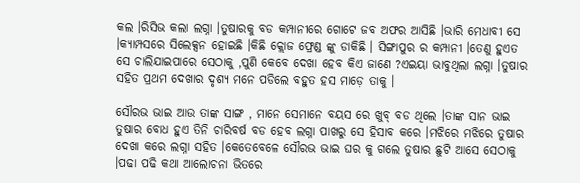କଲ ।ରିସିଭ କଲା ଲଗ୍ନା ।ତୁଷାରକୁ ବଡ କମ୍ପାନୀରେ ଗୋଟେ ଜବ ଅଫର ଆସିଛି ।ଭାରି ମେଧାବୀ ସେ ।କ୍ୟାମ୍ପସରେ ସିଲେକ୍ସନ ହୋଇଛି ।କିଛି କ୍ଲୋଜ ଫ୍ରେଣ୍ଡ ଙ୍କୁ ଡାକିଛି । ସିଙ୍ଗାପୁର ର କମ୍ପାନୀ ।ତେଣୁ ହୁଏତ ସେ ଚାଲିଯାଇପାରେ ସେଠାକୁ ,ପୁଣି କେବେ ଦେଖା ହେବ କିଏ ଜାଣେ ?ଏଇୟା ଭାବୁଥିଲା ଲଗ୍ନା ।ତୁଷାର ସହିତ ପ୍ରଥମ ଦେଖାର ଦୃଶ୍ୟ ମନେ ପଡିଲେ ବହୁତ ହସ ମାଡ଼େ ତାକୁ ।

ସୌରଭ ଭାଇ ଆଉ ତାଙ୍କ ସାଙ୍ଗ , ମାନେ ସେମାନେ ବୟସ ରେ ଖୁବ୍ ବଡ ଥିଲେ ।ତାଙ୍କ ସାନ ଭାଇ ତୁଷାର ବୋଧ ହୁଏ ତିନି ଚାରିବର୍ଷ ବଡ ହେବ ଲଗ୍ନା ପାଖରୁ ସେ ହିସାବ କରେ ।ମଝିରେ ମଝିରେ ତୁଷାର ଦେଖା କରେ ଲଗ୍ନା ସହିତ ।କେତେବେଳେ ସୌରଭ ଭାଇ ଘର କୁ ଗଲେ ତୁଷାର ଛୁଟି ଆସେ ସେଠାକୁ ।ପଢା ପଢି କଥା ଆଲୋଚନା ଭିତରେ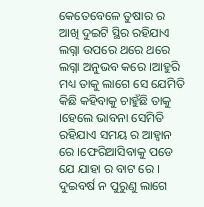କେତେବେଳେ ତୁଷାର ର ଆଖି ଦୁଇଟି ସ୍ଥିର ରହିଯାଏ ଲଗ୍ନା ଉପରେ ଥରେ ଥରେ ଲଗ୍ନା ଅନୁଭବ କରେ ।ଆହୁରି ମଧ୍ୟ ତାକୁ ଲାଗେ ସେ ଯେମିତି କିଛି କହିବାକୁ ଚାହୁଁଛି ତାକୁ ।ହେଲେ ଭାବନା ସେମିତି ରହିଯାଏ ସମୟ ର ଆହ୍ବାନ ରେ ।ଫେରିଆସିବାକୁ ପଡେ ଯେ ଯାହା ର ବାଟ ରେ । ଦୁଇବର୍ଷ ନ ପୁରୁଣୁ ଲାଗେ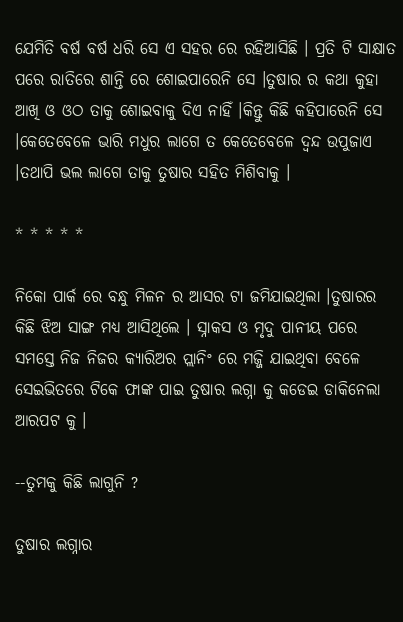ଯେମିତି ବର୍ଷ ବର୍ଷ ଧରି ସେ ଏ ସହର ରେ ରହିଆସିଛି । ପ୍ରତି ଟି ସାକ୍ଷାତ ପରେ ରାତିରେ ଶାନ୍ତି ରେ ଶୋଇପାରେନି ସେ ।ତୁଷାର ର କଥା କୁହା ଆଖି ଓ ଓଠ ତାକୁ ଶୋଇବାକୁ ଦିଏ ନାହିଁ ।କିନ୍ତୁ କିଛି କହିପାରେନି ସେ ।କେତେବେଳେ ଭାରି ମଧୁର ଲାଗେ ତ କେତେବେଳେ ଦ୍ଵନ୍ଦ ଉପୁଜାଏ ।ତଥାପି ଭଲ ଲାଗେ ତାକୁ ତୁଷାର ସହିତ ମିଶିବାକୁ ।

* * * * *

ନିକୋ ପାର୍କ ରେ ବନ୍ଧୁ ମିଳନ ର ଆସର ଟା ଜମିଯାଇଥିଲା ।ତୁଷାରର କିଛି ଝିଅ ସାଙ୍ଗ ମଧ୍ୟ ଆସିଥିଲେ । ସ୍ନାକସ ଓ ମୃଦୁ ପାନୀୟ ପରେ ସମସ୍ତେ ନିଜ ନିଜର କ୍ୟାରିଅର ପ୍ଲାନିଂ ରେ ମଜ୍ଜି ଯାଇଥିବା ବେଳେ ସେଇଭିତରେ ଟିକେ ଫାଙ୍କ ପାଇ ତୁଷାର ଲଗ୍ନା କୁ କଡେଇ ଡାକିନେଲା ଆରପଟ କୁ ।

--ତୁମକୁ କିଛି ଲାଗୁନି ?

ତୁଷାର ଲଗ୍ନାର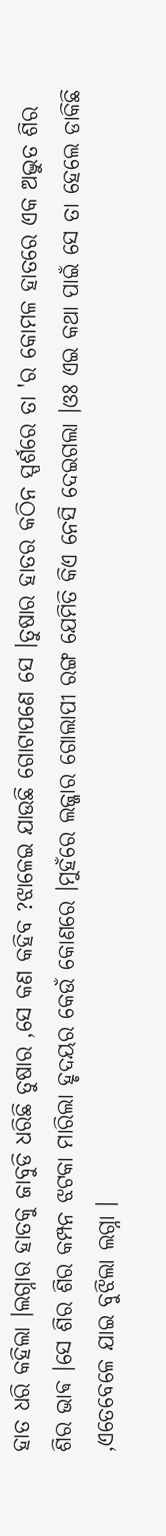ହାତ ଧରି କହିଲା ।ଲଗ୍ନାର ହାତକୁ ଜାବୁଡି ଧରିଛି ତୁଷାର ,ସେ କଣ କହିବ ?ଝାଳେଇ ଯାଉଛି ଗୋଟାପଣେ ସେ ।ତୁଷାର ହାତର କଠିନ ସ୍ପର୍ଶରେ ତା 'ର କୋମଳ ହାତରେ ଏକ ଅଦ୍ଭୁତ ଶିର ଶିର ଭାଵ ।ସେ ଶିର ଶିର କମ୍ପନ ଝଟକା ମାରିଲା ହୃଦୟର କେଉଁ କୋଣରେ ।ମୁହଁରେ ଲଜ୍ଜାର ଗୋଲାପୀ ରଙ୍ଗ ଯେମିତି କିଏ ନେସି ଦେଇଗଲା ।ଓଃ ଏଇ କଥା ପାଇଁ ସେ ତା ହେଲେ ଡାକିଛି ,ଏତେବେଳେ ଯାଇ ବୁଝିଲା ଲଗ୍ନା ।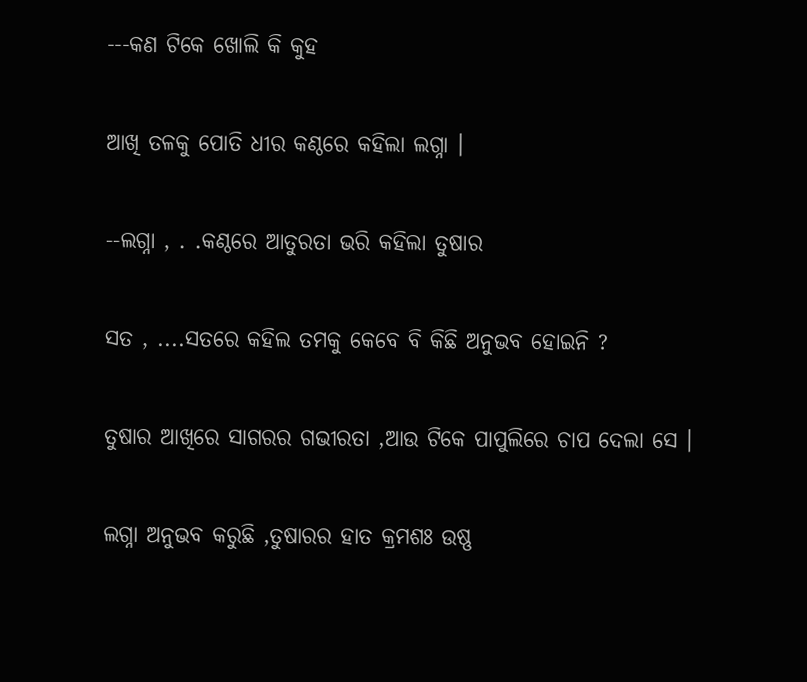---କଣ ଟିକେ ଖୋଲି କି କୁହ

ଆଖି ତଳକୁ ପୋତି ଧୀର କଣ୍ଠରେ କହିଲା ଲଗ୍ନା ।

--ଲଗ୍ନା , . .କଣ୍ଠରେ ଆତୁରତା ଭରି କହିଲା ତୁଷାର

ସତ , ....ସତରେ କହିଲ ତମକୁ କେବେ ବି କିଛି ଅନୁଭବ ହୋଇନି ?

ତୁଷାର ଆଖିରେ ସାଗରର ଗଭୀରତା ,ଆଉ ଟିକେ ପାପୁଲିରେ ଚାପ ଦେଲା ସେ ।

ଲଗ୍ନା ଅନୁଭବ କରୁଛି ,ତୁଷାରର ହାତ କ୍ରମଶଃ ଉଷ୍ଣ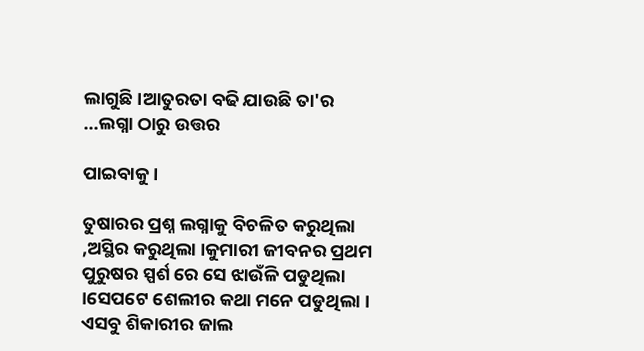ଲାଗୁଛି ।ଆତୁରତା ବଢି ଯାଉଛି ତା'ର ...ଲଗ୍ନା ଠାରୁ ଉତ୍ତର

ପାଇବାକୁ ।

ତୁଷାରର ପ୍ରଶ୍ନ ଲଗ୍ନାକୁ ବିଚଳିତ କରୁଥିଲା ,ଅସ୍ଥିର କରୁଥିଲା ।କୁମାରୀ ଜୀବନର ପ୍ରଥମ ପୁରୁଷର ସ୍ପର୍ଶ ରେ ସେ ଝାଉଁଳି ପଡୁଥିଲା ।ସେପଟେ ଶେଲୀର କଥା ମନେ ପଡୁଥିଲା । ଏସବୁ ଶିକାରୀର ଜାଲ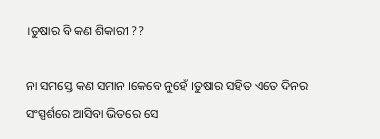।ତୁଷାର ବି କଣ ଶିକାରୀ ??

ନା ସମସ୍ତେ କଣ ସମାନ ।କେବେ ନୁହେଁ ।ତୁଷାର ସହିତ ଏତେ ଦିନର ସଂସ୍ପର୍ଶରେ ଆସିବା ଭିତରେ ସେ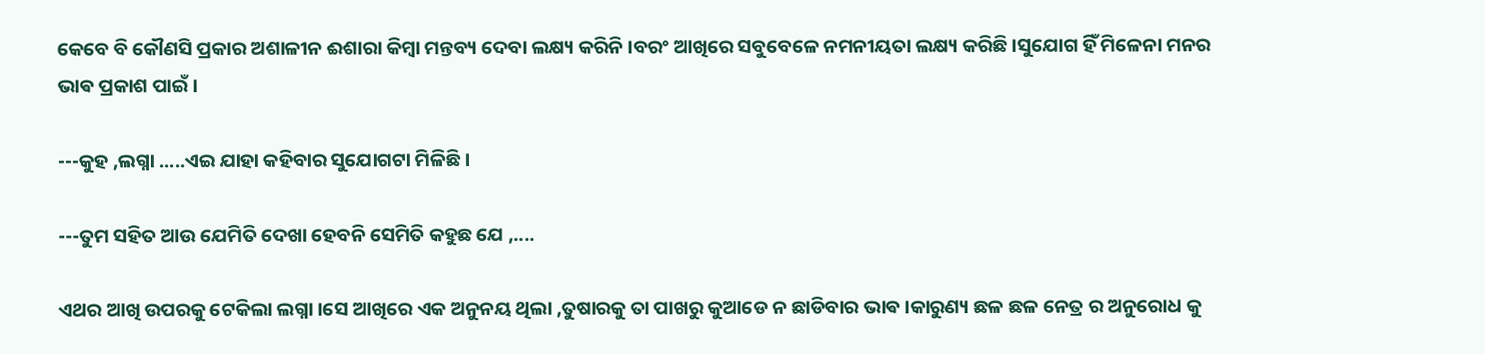କେବେ ବି କୌଣସି ପ୍ରକାର ଅଶାଳୀନ ଈଶାରା କିମ୍ବା ମନ୍ତବ୍ୟ ଦେବା ଲକ୍ଷ୍ୟ କରିନି ।ବରଂ ଆଖିରେ ସବୁବେଳେ ନମନୀୟତା ଲକ୍ଷ୍ୟ କରିଛି ।ସୁଯୋଗ ହିଁ ମିଳେନା ମନର ଭାଵ ପ୍ରକାଶ ପାଇଁ ।

---କୁହ ,ଲଗ୍ନା .....ଏଇ ଯାହା କହିବାର ସୁଯୋଗଟା ମିଳିଛି ।

---ତୁମ ସହିତ ଆଉ ଯେମିତି ଦେଖା ହେବନି ସେମିତି କହୁଛ ଯେ ,....

ଏଥର ଆଖି ଉପରକୁ ଟେକିଲା ଲଗ୍ନା ।ସେ ଆଖିରେ ଏକ ଅନୁନୟ ଥିଲା ,ତୁଷାରକୁ ତା ପାଖରୁ କୁଆଡେ ନ ଛାଡିବାର ଭାଵ ।କାରୁଣ୍ୟ ଛଳ ଛଳ ନେତ୍ର ର ଅନୁରୋଧ କୁ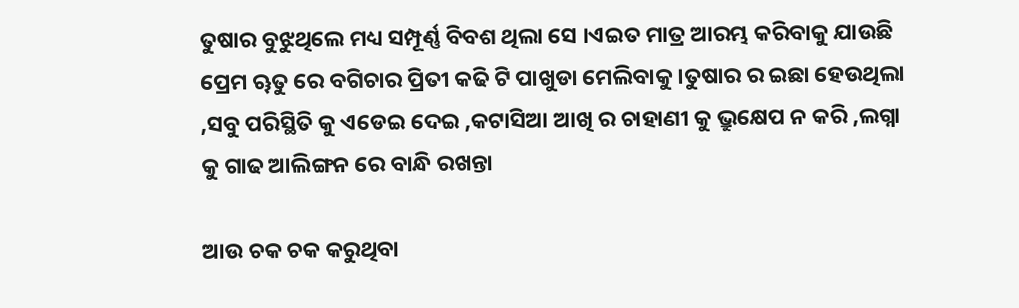ତୁଷାର ବୁଝୁଥିଲେ ମଧ୍ୟ ସମ୍ପୂର୍ଣ୍ଣ ବିବଶ ଥିଲା ସେ ।ଏଇତ ମାତ୍ର ଆରମ୍ଭ କରିବାକୁ ଯାଉଛି ପ୍ରେମ ୠତୁ ରେ ବଗିଚାର ପ୍ରିତୀ କଢି ଟି ପାଖୁଡା ମେଲିବାକୁ ।ତୁଷାର ର ଇଛା ହେଉଥିଲା ,ସବୁ ପରିସ୍ଥିତି କୁ ଏଡେଇ ଦେଇ ,କଟାସିଆ ଆଖି ର ଚାହାଣୀ କୁ ଭ୍ରୁକ୍ଷେପ ନ କରି ,ଲଗ୍ନା କୁ ଗାଢ ଆଲିଙ୍ଗନ ରେ ବାନ୍ଧି ରଖନ୍ତା

ଆଉ ଚକ ଚକ କରୁଥିବା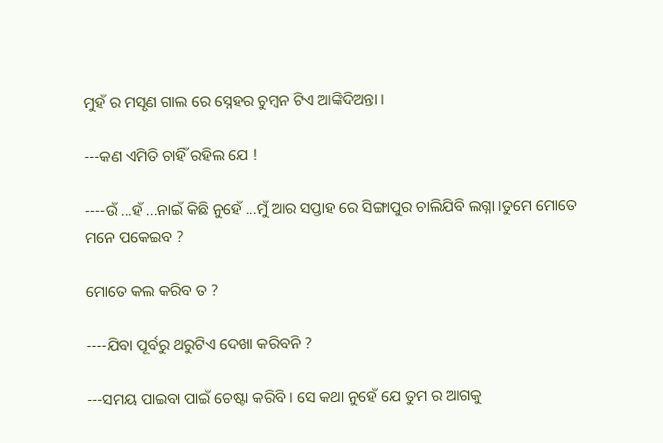ମୁହଁ ର ମସୃଣ ଗାଲ ରେ ସ୍ନେହର ଚୁମ୍ବନ ଟିଏ ଆଙ୍କିଦିଅନ୍ତା ।

---କଣ ଏମିତି ଚାହିଁ ରହିଲ ଯେ !

----ଉଁ ...ହଁ ...ନାଇଁ କିଛି ନୁହେଁ ...ମୁଁ ଆର ସପ୍ତାହ ରେ ସିଙ୍ଗାପୁର ଚାଲିଯିବି ଲଗ୍ନା ।ତୁମେ ମୋତେ ମନେ ପକେଇବ ?

ମୋତେ କଲ କରିବ ତ ?

----ଯିବା ପୂର୍ବରୁ ଥରୁଟିଏ ଦେଖା କରିବନି ?

---ସମୟ ପାଇବା ପାଇଁ ଚେଷ୍ଟା କରିବି । ସେ କଥା ନୁହେଁ ଯେ ତୁମ ର ଆଗକୁ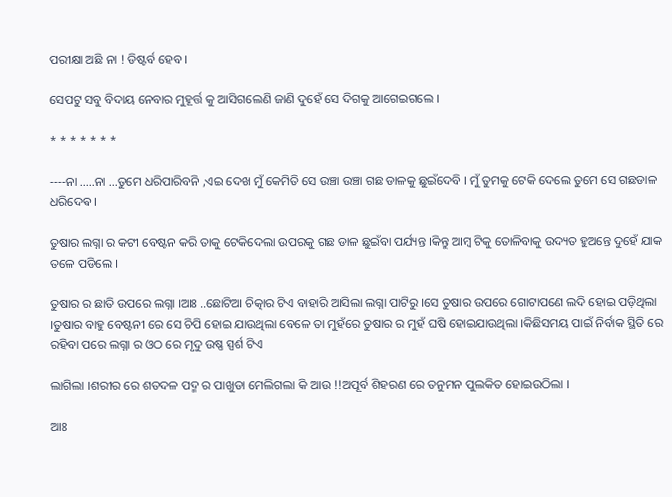ପରୀକ୍ଷା ଅଛି ନା ! ଡିଷ୍ଟର୍ବ ହେବ ।

ସେପଟୁ ସବୁ ବିଦାୟ ନେବାର ମୁହୂର୍ତ୍ତ କୁ ଆସିଗଲେଣି ଜାଣି ଦୁହେଁ ସେ ଦିଗକୁ ଆଗେଇଗଲେ ।

* * * * * * *

----ନା .....ନା ...ତୁମେ ଧରିପାରିବନି ,ଏଇ ଦେଖ ମୁଁ କେମିତି ସେ ଉଞ୍ଚା ଉଞ୍ଚା ଗଛ ଡାଳକୁ ଛୁଇଁଦେବି । ମୁଁ ତୁମକୁ ଟେକି ଦେଲେ ତୁମେ ସେ ଗଛଡାଳ ଧରିଦେଵ ।

ତୁଷାର ଲଗ୍ନା ର କଟୀ ବେଷ୍ଟନ କରି ତାକୁ ଟେକିଦେଲା ଉପରକୁ ଗଛ ଡାଳ ଛୁଇଁବା ପର୍ଯ୍ୟନ୍ତ ।କିନ୍ତୁ ଆମ୍ବ ଟିକୁ ତୋଳିବାକୁ ଉଦ୍ୟତ ହୁଅନ୍ତେ ଦୁହେଁ ଯାକ ତଳେ ପଡିଲେ ।

ତୁଷାର ର ଛାତି ଉପରେ ଲଗ୍ନା ।ଆଃ ..ଛୋଟିଆ ଚିତ୍କାର ଟିଏ ବାହାରି ଆସିଲା ଲଗ୍ନା ପାଟିରୁ ।ସେ ତୁଷାର ଉପରେ ଗୋଟାପଣେ ଲଦି ହୋଇ ପଡ଼ିଥିଲା ।ତୁଷାର ବାହୁ ବେଷ୍ଟନୀ ରେ ସେ ଚିପି ହୋଇ ଯାଉଥିଲା ବେଳେ ତା ମୁହଁରେ ତୁଷାର ର ମୁହଁ ଘଷି ହୋଇଯାଉଥିଲା ।କିଛିସମୟ ପାଇଁ ନିର୍ବାକ ସ୍ଥିତି ରେ ରହିବା ପରେ ଲଗ୍ନା ର ଓଠ ରେ ମୃଦୁ ଉଷ୍ଣ ସ୍ପର୍ଶ ଟିଏ

ଲାଗିଲା ।ଶରୀର ରେ ଶତଦଳ ପଦ୍ମ ର ପାଖୁଡା ମେଲିଗଲା କି ଆଉ !!ଅପୂର୍ବ ଶିହରଣ ରେ ତନୁମନ ପୁଲକିତ ହୋଇଉଠିଲା ।

ଆଃ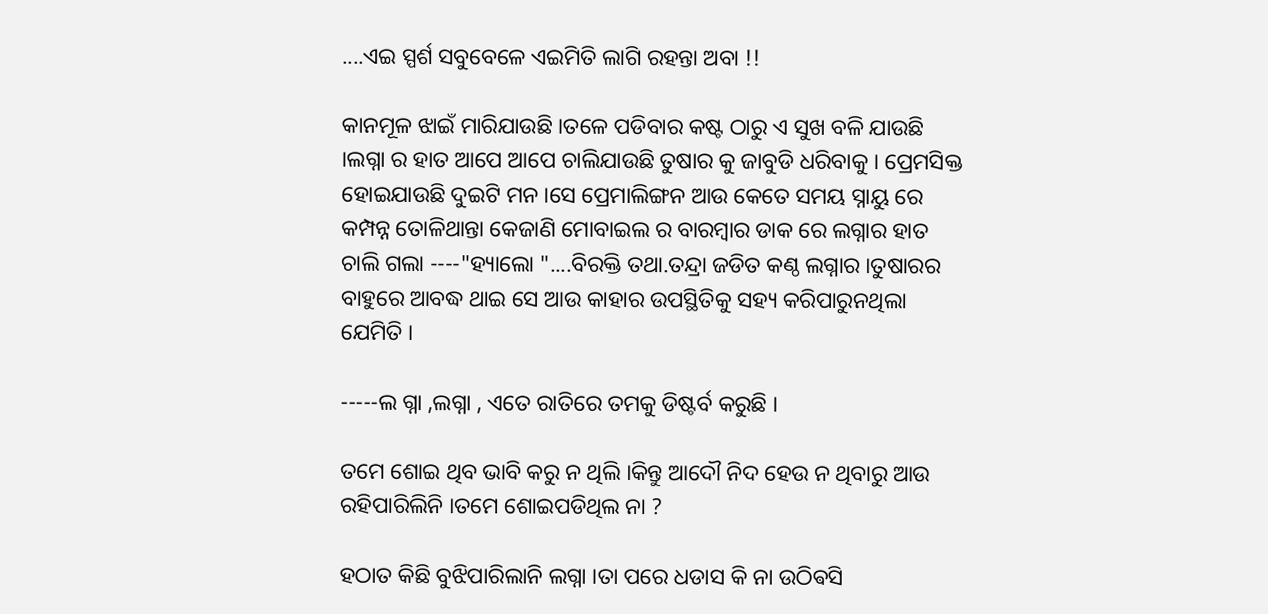....ଏଇ ସ୍ପର୍ଶ ସବୁବେଳେ ଏଇମିତି ଲାଗି ରହନ୍ତା ଅବା !!

କାନମୂଳ ଝାଇଁ ମାରିଯାଉଛି ।ତଳେ ପଡିବାର କଷ୍ଟ ଠାରୁ ଏ ସୁଖ ବଳି ଯାଉଛି ।ଲଗ୍ନା ର ହାତ ଆପେ ଆପେ ଚାଲିଯାଉଛି ତୁଷାର କୁ ଜାବୁଡି ଧରିବାକୁ । ପ୍ରେମସିକ୍ତ ହୋଇଯାଉଛି ଦୁଇଟି ମନ ।ସେ ପ୍ରେମାଲିଙ୍ଗନ ଆଉ କେତେ ସମୟ ସ୍ନାୟୁ ରେ କମ୍ପନ୍ନ ତୋଳିଥାନ୍ତା କେଜାଣି ମୋବାଇଲ ର ବାରମ୍ବାର ଡାକ ରେ ଲଗ୍ନାର ହାତ ଚାଲି ଗଲା ----"ହ୍ୟାଲୋ "....ବିରକ୍ତି ତଥା.ତନ୍ଦ୍ରା ଜଡିତ କଣ୍ଠ ଲଗ୍ନାର ।ତୁଷାରର ବାହୁରେ ଆବଦ୍ଧ ଥାଇ ସେ ଆଉ କାହାର ଉପସ୍ଥିତିକୁ ସହ୍ୟ କରିପାରୁନଥିଲା ଯେମିତି ।

-----ଲ ଗ୍ନା ,ଲଗ୍ନା , ଏତେ ରାତିରେ ତମକୁ ଡିଷ୍ଟର୍ବ କରୁଛି ।

ତମେ ଶୋଇ ଥିବ ଭାବି କରୁ ନ ଥିଲି ।କିନ୍ତୁ ଆଦୌ ନିଦ ହେଉ ନ ଥିବାରୁ ଆଉ ରହିପାରିଲିନି ।ତମେ ଶୋଇପଡିଥିଲ ନା ?

ହଠାତ କିଛି ବୁଝିପାରିଲାନି ଲଗ୍ନା ।ତା ପରେ ଧଡାସ କି ନା ଉଠିଵସି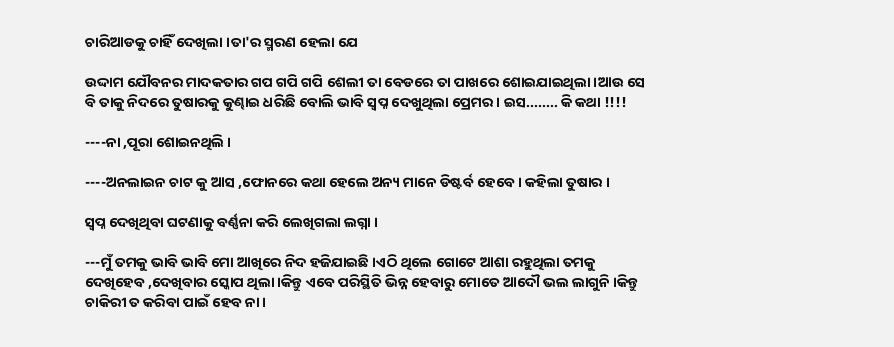ଚାରିଆଡକୁ ଚାହିଁ ଦେଖିଲା ।ତା'ର ସ୍ମରଣ ହେଲା ଯେ

ଉଦ୍ଦାମ ଯୌବନର ମାଦକତାର ଗପ ଗପି ଗପି ଶେଲୀ ତା ବେଡରେ ତା ପାଖରେ ଶୋଇଯାଇଥିଲା ।ଆଉ ସେ ବି ତାକୁ ନିଦରେ ତୁଷାରକୁ କୁଣ୍ଢାଇ ଧରିଛି ବୋଲି ଭାବି ସ୍ବପ୍ନ ଦେଖୁଥିଲା ପ୍ରେମର । ଇସ........ କି କଥା !!!!

----ନା ,ପୂରା ଶୋଇନଥିଲି ।

----ଅନଲାଇନ ଚାଟ କୁ ଆସ ,ଫୋନରେ କଥା ହେଲେ ଅନ୍ୟ ମାନେ ଡିଷ୍ଟର୍ବ ହେବେ । କହିଲା ତୁଷାର ।

ସ୍ବପ୍ନ ଦେଖିଥିବା ଘଟଣାକୁ ବର୍ଣ୍ଣନା କରି ଲେଖିଗଲା ଲଗ୍ନା ।

---ମୁଁ ତମକୁ ଭାବି ଭାବି ମୋ ଆଖିରେ ନିଦ ହଜିଯାଇଛି ।ଏଠି ଥିଲେ ଗୋଟେ ଆଶା ରହୁଥିଲା ତମକୁ ଦେଖିହେବ ,ଦେଖିବାର ସ୍କୋପ ଥିଲା ।କିନ୍ତୁ ଏବେ ପରିସ୍ଥିତି ଭିନ୍ନ ହେବାରୁ ମୋତେ ଆଦୌ ଭଲ ଲାଗୁନି ।କିନ୍ତୁ ଚାକିରୀ ତ କରିବା ପାଇଁ ହେବ ନା ।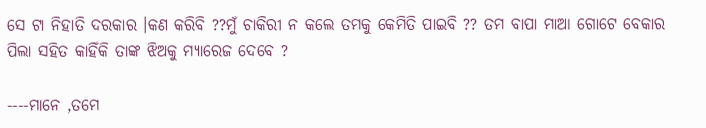ସେ ଟା ନିହାତି ଦରକାର ।କଣ କରିବି ??ମୁଁ ଚାକିରୀ ନ କଲେ ତମକୁ କେମିତି ପାଇବି ?? ତମ ବାପା ମାଆ ଗୋଟେ ବେକାର ପିଲା ସହିତ କାହିଁକି ତାଙ୍କ ଝିଅକୁ ମ୍ୟାରେଜ ଦେବେ ?

----ମାନେ ,ତମେ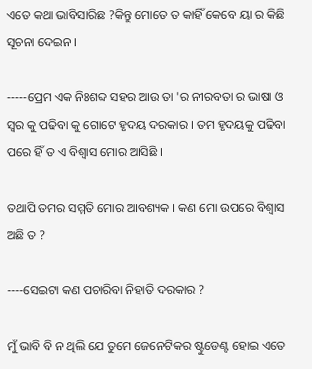ଏତେ କଥା ଭାବିସାରିଛ ?କିନ୍ତୁ ମୋତେ ତ କାହିଁ କେବେ ୟା ର କିଛି ସୂଚନା ଦେଇନ ।

-----ପ୍ରେମ ଏକ ନିଃଶବ୍ଦ ସହର ଆଉ ତା 'ର ନୀରବତା ର ଭାଷା ଓ ସ୍ୱର କୁ ପଢିବା କୁ ଗୋଟେ ହୃଦୟ ଦରକାର । ତମ ହୃଦୟକୁ ପଢିବା ପରେ ହିଁ ତ ଏ ବିଶ୍ୱାସ ମୋର ଆସିଛି ।

ତଥାପି ତମର ସମ୍ମତି ମୋର ଆବଶ୍ୟକ । କଣ ମୋ ଉପରେ ବିଶ୍ୱାସ ଅଛି ତ ?

----ସେଇଟା କଣ ପଚାରିବା ନିହାତି ଦରକାର ?

ମୁଁ ଭାବି ବି ନ ଥିଲି ଯେ ତୁମେ ଜେନେଟିକର ଷ୍ଟୁଡେଣ୍ଟ ହୋଇ ଏତେ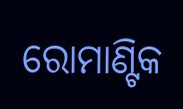ରୋମାଣ୍ଟିକ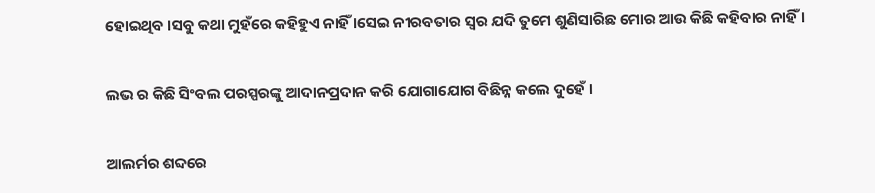ହୋଇଥିବ ।ସବୁ କଥା ମୁହଁରେ କହିହୁଏ ନାହିଁ ।ସେଇ ନୀରବତାର ସ୍ୱର ଯଦି ତୁମେ ଶୁଣିସାରିଛ ମୋର ଆଉ କିଛି କହିବାର ନାହିଁ ।

ଲଭ ର କିଛି ସିଂବଲ ପରସ୍ପରଙ୍କୁ ଆଦାନପ୍ରଦାନ କରି ଯୋଗାଯୋଗ ବିଛିନ୍ନ କଲେ ଦୁହେଁ ।

ଆଲର୍ମର ଶବ୍ଦରେ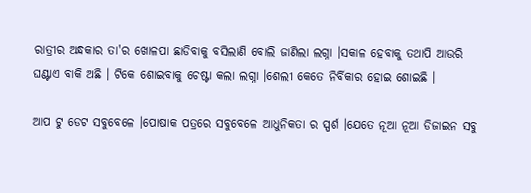ରାତ୍ରୀର ଅନ୍ଧକାର ତା'ର ଖୋଳପା ଛାଡିବାକୁ ବସିଲାଣି ବୋଲି ଜାଣିଲା ଲଗ୍ନା ।ସକାଳ ହେବାକୁ ତଥାପି ଆଉରି ଘଣ୍ଟାଏ ବାକି ଅଛି । ଟିକେ ଶୋଇବାକୁ ଚେଷ୍ଟା କଲା ଲଗ୍ନା ।ଶେଲୀ କେତେ ନିର୍ବିକାର ହୋଇ ଶୋଇଛି ।

ଆପ ଟୁ ଡେଟ ସବୁବେଳେ ।ପୋଷାକ ପତ୍ରରେ ସବୁବେଳେ ଆଧୁନିକତା ର ସ୍ପର୍ଶ ।ଯେତେ ନୂଆ ନୂଆ ଡିଜାଇନ ସବୁ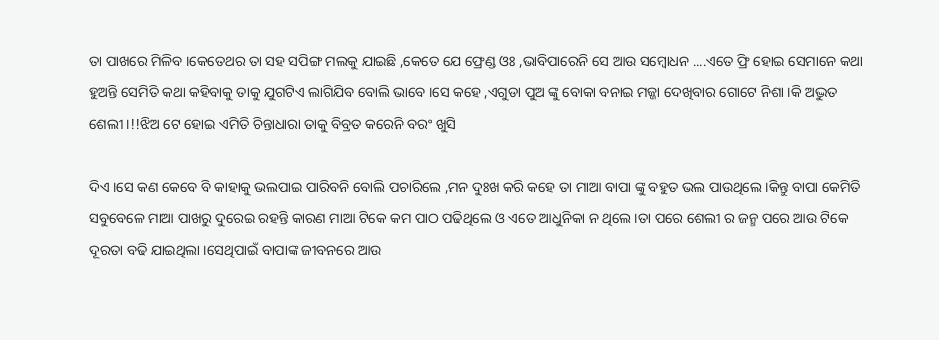ତା ପାଖରେ ମିଳିବ ।କେତେଥର ତା ସହ ସପିଙ୍ଗ ମଲକୁ ଯାଇଛି ,କେତେ ଯେ ଫ୍ରେଣ୍ଡ ଓଃ ,ଭାବିପାରେନି ସେ ଆଉ ସମ୍ବୋଧନ ....ଏତେ ଫ୍ରି ହୋଇ ସେମାନେ କଥା ହୁଅନ୍ତି ସେମିତି କଥା କହିବାକୁ ତାକୁ ଯୁଗଟିଏ ଲାଗିଯିବ ବୋଲି ଭାବେ ।ସେ କହେ ,ଏଗୁଡା ପୁଅ ଙ୍କୁ ବୋକା ବନାଇ ମଜ୍ଜା ଦେଖିବାର ଗୋଟେ ନିଶା ।କି ଅଦ୍ଭୁତ ଶେଲୀ ।!!ଝିଅ ଟେ ହୋଇ ଏମିତି ଚିନ୍ତାଧାରା ତାକୁ ବିବ୍ରତ କରେନି ବରଂ ଖୁସି

ଦିଏ ।ସେ କଣ କେବେ ବି କାହାକୁ ଭଲପାଇ ପାରିବନି ବୋଲି ପଚାରିଲେ ,ମନ ଦୁଃଖ କରି କହେ ତା ମାଆ ବାପା ଙ୍କୁ ବହୁତ ଭଲ ପାଉଥିଲେ ।କିନ୍ତୁ ବାପା କେମିତି ସବୁବେଳେ ମାଆ ପାଖରୁ ଦୁରେଇ ରହନ୍ତି କାରଣ ମାଆ ଟିକେ କମ ପାଠ ପଢିଥିଲେ ଓ ଏତେ ଆଧୁନିକା ନ ଥିଲେ ।ତା ପରେ ଶେଲୀ ର ଜନ୍ମ ପରେ ଆଉ ଟିକେ ଦୂରତା ବଢି ଯାଇଥିଲା ।ସେଥିପାଇଁ ବାପାଙ୍କ ଜୀବନରେ ଆଉ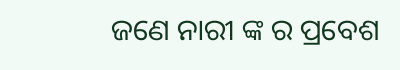ଜଣେ ନାରୀ ଙ୍କ ର ପ୍ରବେଶ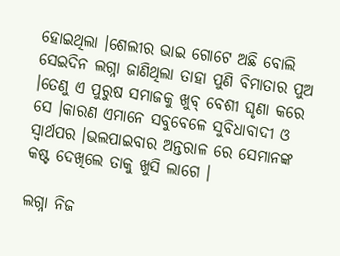ହୋଇଥିଲା ।ଶେଲୀର ଭାଇ ଗୋଟେ ଅଛି ବୋଲି ସେଇଦିନ ଲଗ୍ନା ଜାଣିଥିଲା ତାହା ପୁଣି ବିମାତାର ପୁଅ ।ତେଣୁ ଏ ପୁରୁଷ ସମାଜକୁ ଖୁବ୍ ବେଶୀ ଘୃଣା କରେ ସେ ।କାରଣ ଏମାନେ ସବୁବେଳେ ସୁବିଧାବାଦୀ ଓ ସ୍ୱାର୍ଥପର ।ଭଲପାଇବାର ଅନ୍ତରାଳ ରେ ସେମାନଙ୍କ କଷ୍ଟ ଦେଖିଲେ ତାକୁ ଖୁସି ଲାଗେ ।

ଲଗ୍ନା ନିଜ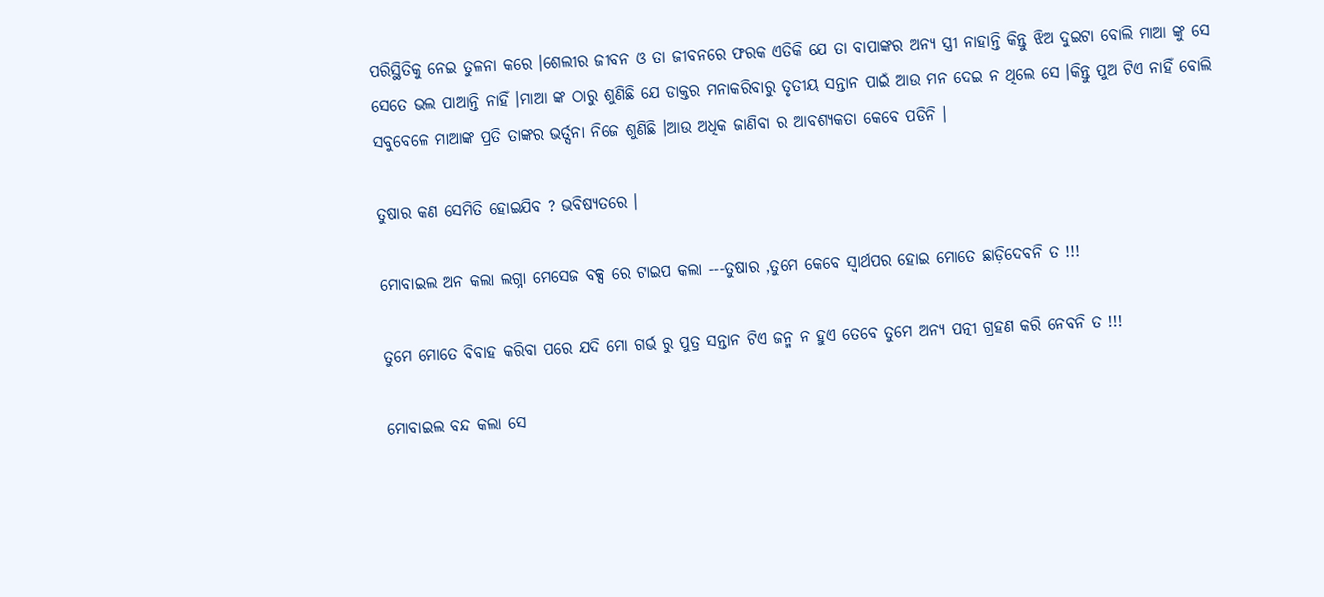ପରିସ୍ଥିତିକୁ ନେଇ ତୁଳନା କରେ ।ଶେଲୀର ଜୀବନ ଓ ତା ଜୀବନରେ ଫରକ ଏତିକି ଯେ ତା ବାପାଙ୍କର ଅନ୍ୟ ସ୍ତ୍ରୀ ନାହାନ୍ତି କିନ୍ତୁ ଝିଅ ଦୁଇଟା ବୋଲି ମାଆ ଙ୍କୁ ସେ ସେତେ ଭଲ ପାଆନ୍ତି ନାହିଁ ।ମାଆ ଙ୍କ ଠାରୁ ଶୁଣିଛି ଯେ ଡାକ୍ତର ମନାକରିବାରୁ ତୃତୀୟ ସନ୍ତାନ ପାଇଁ ଆଉ ମନ ଦେଇ ନ ଥିଲେ ସେ ।କିନ୍ତୁ ପୁଅ ଟିଏ ନାହିଁ ବୋଲି ସବୁବେଳେ ମାଆଙ୍କ ପ୍ରତି ତାଙ୍କର ଭର୍ତ୍ସନା ନିଜେ ଶୁଣିଛି ।ଆଉ ଅଧିକ ଜାଣିବା ର ଆବଶ୍ୟକତା କେବେ ପଡିନି ।

ତୁଷାର କଣ ସେମିତି ହୋଇଯିବ ? ଭବିଷ୍ୟତରେ ।

ମୋବାଇଲ ଅନ କଲା ଲଗ୍ନା ମେସେଜ ବକ୍ସ ରେ ଟାଇପ କଲା ---ତୁଷାର ,ତୁମେ କେବେ ସ୍ୱାର୍ଥପର ହୋଇ ମୋତେ ଛାଡ଼ିଦେବନି ତ !!!

ତୁମେ ମୋତେ ବିବାହ କରିବା ପରେ ଯଦି ମୋ ଗର୍ଭ ରୁ ପୁତ୍ର ସନ୍ତାନ ଟିଏ ଜନ୍ମ ନ ହୁଏ ତେବେ ତୁମେ ଅନ୍ୟ ପତ୍ନୀ ଗ୍ରହଣ କରି ନେବନି ତ !!!

ମୋବାଇଲ ବନ୍ଦ କଲା ସେ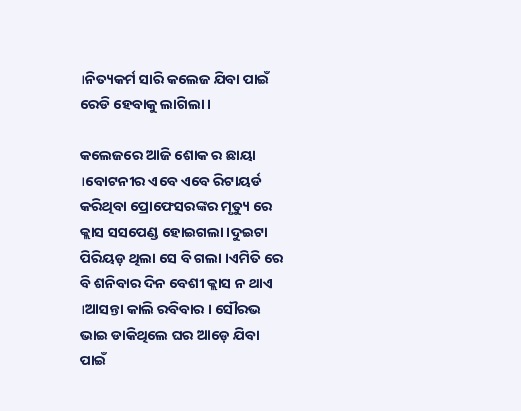।ନିତ୍ୟକର୍ମ ସାରି କଲେଜ ଯିବା ପାଇଁ ରେଡି ହେବାକୁ ଲାଗିଲା ।

କଲେଜରେ ଆଜି ଶୋକ ର ଛାୟା ।ବୋଟନୀର ଏବେ ଏବେ ରିଟାୟର୍ଡ କରିଥିବା ପ୍ରୋଫେସରଙ୍କର ମୃତ୍ୟୁ ରେ କ୍ଲାସ ସସପେଣ୍ଡ ହୋଇଗଲା ।ଦୁଇଟା ପିରିୟଡ଼ ଥିଲା ସେ ବି ଗଲା ।ଏମିତି ରେ ବି ଶନିବାର ଦିନ ବେଶୀ କ୍ଲାସ ନ ଥାଏ ।ଆସନ୍ତା କାଲି ରବିବାର । ସୌରଭ ଭାଇ ଡାକିଥିଲେ ଘର ଆଡ଼େ ଯିବା ପାଇଁ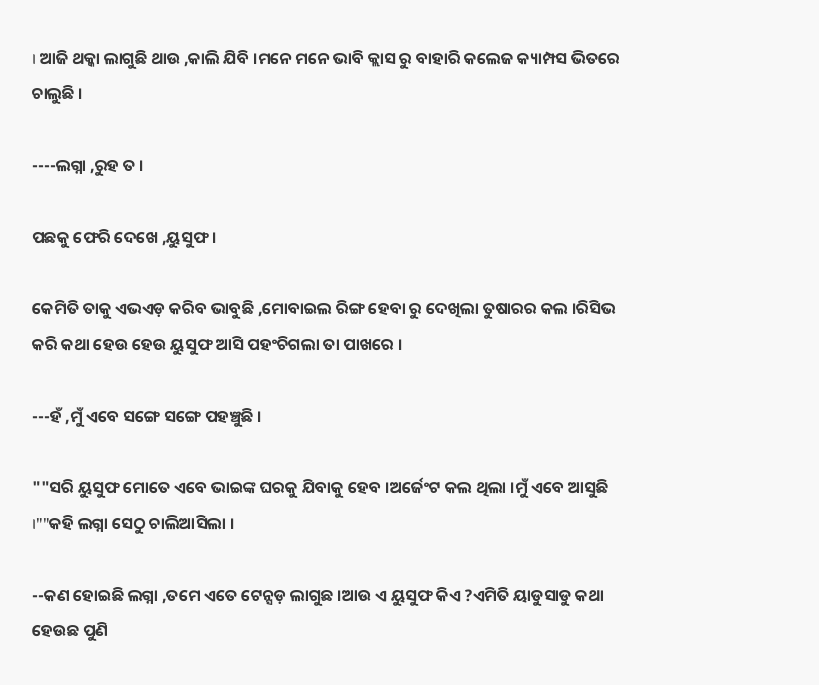। ଆଜି ଥକ୍କା ଲାଗୁଛି ଥାଉ ,କାଲି ଯିବି ।ମନେ ମନେ ଭାବି କ୍ଲାସ ରୁ ବାହାରି କଲେଜ କ୍ୟାମ୍ପସ ଭିତରେ ଚାଲୁଛି ।

----ଲଗ୍ନା ,ରୁହ ତ ।

ପଛକୁ ଫେରି ଦେଖେ ,ୟୁସୁଫ ।

କେମିତି ତାକୁ ଏଭଏଡ଼ କରିବ ଭାବୁଛି ,ମୋବାଇଲ ରିଙ୍ଗ ହେବା ରୁ ଦେଖିଲା ତୁଷାରର କଲ ।ରିସିଭ କରି କଥା ହେଉ ହେଉ ୟୁସୁଫ ଆସି ପହଂଚିଗଲା ତା ପାଖରେ ।

---ହଁ ,ମୁଁ ଏବେ ସଙ୍ଗେ ସଙ୍ଗେ ପହଞ୍ଚୁଛି ।

""ସରି ୟୁସୁଫ ମୋତେ ଏବେ ଭାଇଙ୍କ ଘରକୁ ଯିବାକୁ ହେବ ।ଅର୍ଜେଂଟ କଲ ଥିଲା ।ମୁଁ ଏବେ ଆସୁଛି ।""କହି ଲଗ୍ନା ସେଠୁ ଚାଲିଆସିଲା ।

--କଣ ହୋଇଛି ଲଗ୍ନା ,ତମେ ଏତେ ଟେନ୍ସଡ଼ ଲାଗୁଛ ।ଆଉ ଏ ୟୁସୁଫ କିଏ ?ଏମିତି ୟାଡୁସାଡୁ କଥା ହେଉଛ ପୁଣି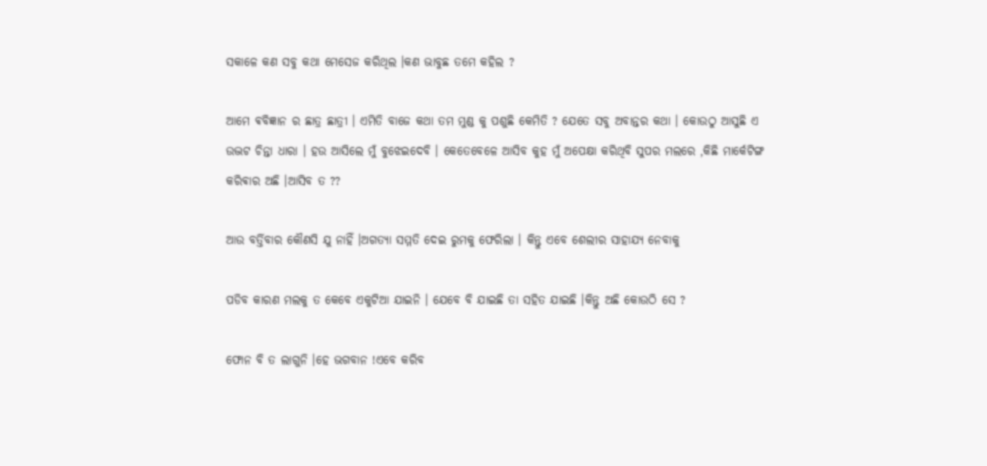ସକାଳେ କଣ ସବୁ କଥା ମେସେଜ କରିଥିଲ ।କଣ ଭାବୁଛ ତମେ କହିଲ ?

ଆମେ ଵବିଜ୍ଞାନ ର ଛାତ୍ର ଛାତ୍ରୀ । ଏମିତି ବାଜେ କଥା ତମ ମୁଣ୍ଡ କୁ ପଶୁଛି କେମିତି ? ଯେତେ ସବୁ ଅବାନ୍ତର କଥା । କୋଉଠୁ ଆସୁଛି ଏ ଉଦ୍ଭଟ ଚିନ୍ତା ଧାରା । ହଉ ଆସିଲେ ମୁଁ ବୁଝେଇଦେବି । କେତେବେଳେ ଆସିବ କୁହ ମୁଁ ଅପେକ୍ଷା କରିଥିବି ସୁପର ମଲରେ ,କିଛି ମାର୍କେଟିଙ୍ଗ କରିଵାର ଅଛି ।ଆସିବ ତ ??

ଆଉ ବର୍ତ୍ତିବାର କୌଣସି ଯୁ ନାହିଁ ।ଅଗତ୍ୟା ସମ୍ମତି ଦେଇ ରୁମକୁ ଫେରିଲା । କିନ୍ତୁ ଏବେ ଶେଲୀର ସାହାଯ୍ୟ ନେବାକୁ

ପଡିବ କାରଣ ମଲକୁ ତ କେବେ ଏକୁଟିଆ ଯାଇନି । ଯେବେ ବି ଯାଇଛି ତା ସହିତ ଯାଇଛି ।କିନ୍ତୁ ଅଛି କୋଉଠି ସେ ?

ଫୋନ ବି ତ ଲାଗୁନି ।ହେ ଭଗବାନ !ଏବେ କରିବ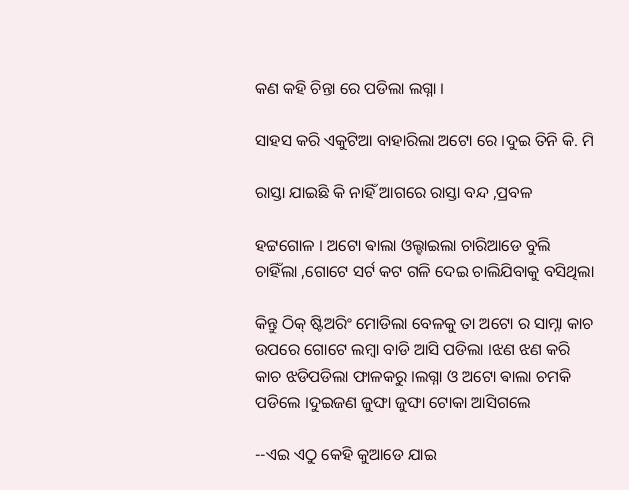କଣ କହି ଚିନ୍ତା ରେ ପଡିଲା ଲଗ୍ନା ।

ସାହସ କରି ଏକୁଟିଆ ବାହାରିଲା ଅଟୋ ରେ ।ଦୁଇ ତିନି କି. ମି

ରାସ୍ତା ଯାଇଛି କି ନାହିଁ ଆଗରେ ରାସ୍ତା ବନ୍ଦ ,ପ୍ରବଳ

ହଟ୍ଟଗୋଳ । ଅଟୋ ଵାଲା ଓଲ୍ହାଇଲା ଚାରିଆଡେ ବୁଲି ଚାହିଁଲା ,ଗୋଟେ ସର୍ଟ କଟ ଗଳି ଦେଇ ଚାଲିଯିବାକୁ ବସିଥିଲା

କିନ୍ତୁ ଠିକ୍ ଷ୍ଟିଅରିଂ ମୋଡିଲା ବେଳକୁ ତା ଅଟୋ ର ସାମ୍ନା କାଚ ଉପରେ ଗୋଟେ ଲମ୍ବା ବାଡି ଆସି ପଡିଲା ।ଝଣ ଝଣ କରି କାଚ ଝଡିପଡିଲା ଫାଳକରୁ ।ଲଗ୍ନା ଓ ଅଟୋ ଵାଲା ଚମକି ପଡିଲେ ।ଦୁଇଜଣ ଜୁଙ୍ଘା ଜୁଙ୍ଘା ଟୋକା ଆସିଗଲେ

--ଏଇ ଏଠୁ କେହି କୁଆଡେ ଯାଇ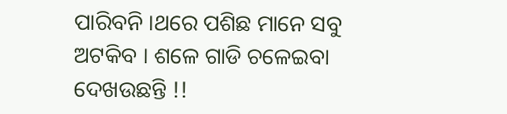ପାରିବନି ।ଥରେ ପଶିଛ ମାନେ ସବୁ ଅଟକିବ । ଶଳେ ଗାଡି ଚଳେଇବା ଦେଖଉଛନ୍ତି !!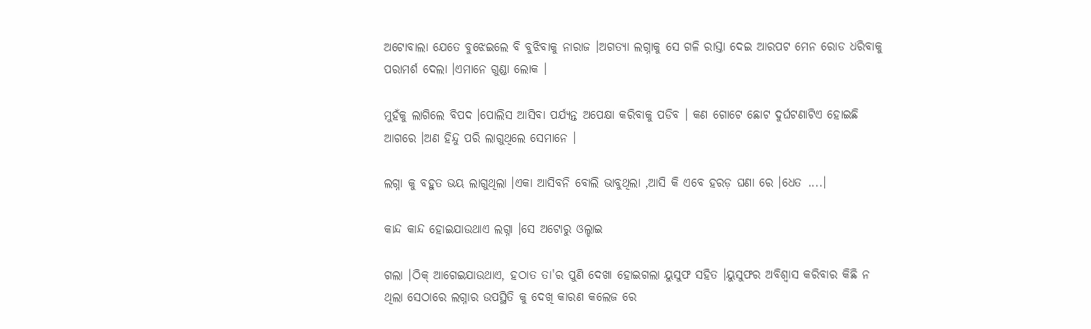ଅଟୋବାଲା ଯେତେ ବୁଝେଇଲେ ବି ବୁଝିବାକୁ ନାରାଜ ।ଅଗତ୍ୟା ଲଗ୍ନାକୁ ସେ ଗଳି ରାସ୍ତା ଦେଇ ଆରପଟ ମେନ ରୋଡ ଧରିବାକୁ ପରାମର୍ଶ ଦେଲା ।ଏମାନେ ଗୁଣ୍ଡା ଲୋକ ।

ମୁହଁକୁ ଲାଗିଲେ ବିପଦ ।ପୋଲିସ ଆସିବା ପର୍ଯ୍ୟନ୍ତ ଅପେକ୍ଷା କରିବାକୁ ପଡିବ । କଣ ଗୋଟେ ଛୋଟ ଦୁର୍ଘଟଣାଟିଏ ହୋଇଛି ଆଗରେ ।ଅଣ ହିନ୍ଦୁ ପରି ଲାଗୁଥିଲେ ସେମାନେ ।

ଲଗ୍ନା କୁ ବହୁତ ଭୟ ଲାଗୁଥିଲା ।ଏକା ଆସିବନି ବୋଲି ଭାବୁଥିଲା ,ଆସି କି ଏବେ ହରଡ଼ ଘଣା ରେ ।ଧେତ ....।

କାନ୍ଦ କାନ୍ଦ ହୋଇଯାଉଥାଏ ଲଗ୍ନା ।ସେ ଅଟୋରୁ ଓଲ୍ହାଇ

ଗଲା ।ଠିକ୍ ଆଗେଇଯାଉଥାଏ, ହଠାତ ତା'ର ପୁଣି ଦେଖା ହୋଇଗଲା ୟୁସୁଫ ସହିତ ।ୟୁସୁଫର ଅବିଶ୍ୱାସ କରିବାର କିଛି ନ ଥିଲା ସେଠାରେ ଲଗ୍ନାର ଉପସ୍ଥିତି କୁ ଦେଖି କାରଣ କଲେଜ ରେ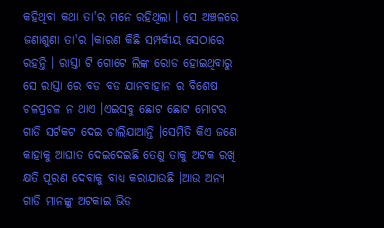କହିଥିବା କଥା ତା'ର ମନେ ରହିଥିଲା । ସେ ଅଞ୍ଚଳରେ ଜଣାଶୁଣା ତା'ର ।କାରଣ କିଛି ସମ୍ପର୍କୀୟ ସେଠାରେ ରହନ୍ତି । ରାସ୍ତା ଟି ଗୋଟେ ଲିଙ୍କ ରୋଡ ହୋଇଥିବାରୁ ସେ ରାସ୍ତା ରେ ବଡ ବଡ ଯାନବାହାନ ର ବିଶେଷ ଚଳପ୍ରଚଳ ନ ଥାଏ ।ଏଇସବୁ ଛୋଟ ଛୋଟ ମୋଟର ଗାଡି ସର୍ଟକଟ ଦେଇ ଚାଲିଯାଆନ୍ତି ।ସେମିତି କିଏ ଜଣେ କାହାକୁ ଆଘାତ ଦେଇଦେଇଛି ତେଣୁ ତାକୁ ଅଟକ ରଖି କ୍ଷତି ପୂରଣ ଦେବାକୁ ବାଧ୍ୟ କରାଯାଉଛି ।ଆଉ ଅନ୍ୟ ଗାଡି ମାନଙ୍କୁ ଅଟକାଇ ଭିଡ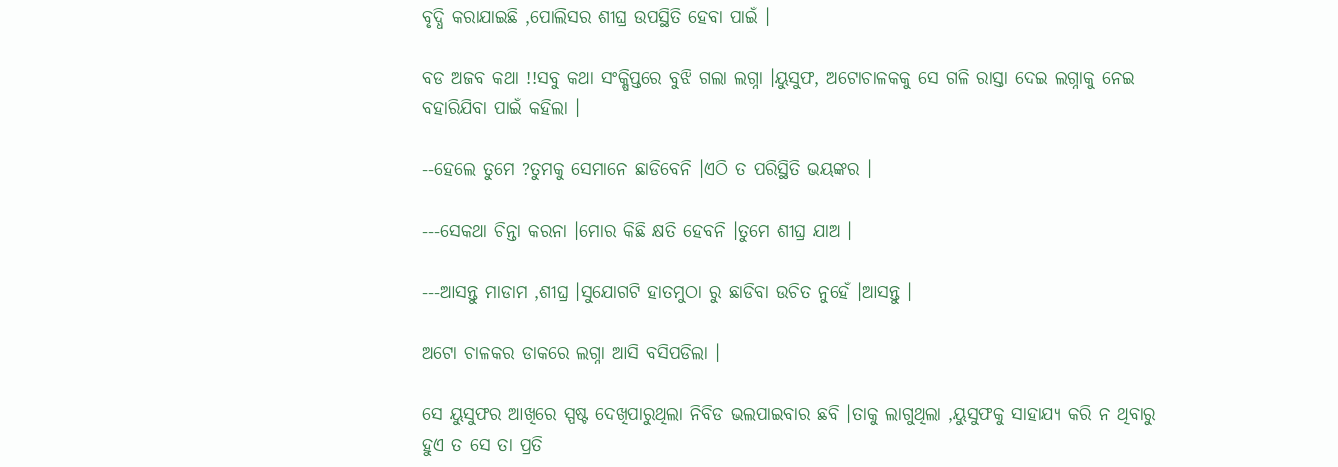ବୃଦ୍ଧି କରାଯାଇଛି ,ପୋଲିସର ଶୀଘ୍ର ଉପସ୍ଥିତି ହେବା ପାଇଁ ।

ବଡ ଅଜବ କଥା !!ସବୁ କଥା ସଂକ୍ଷିପ୍ତରେ ବୁଝି ଗଲା ଲଗ୍ନା ।ୟୁସୁଫ, ଅଟୋଚାଳକକୁ ସେ ଗଳି ରାସ୍ତା ଦେଇ ଲଗ୍ନାକୁ ନେଇ ବହାରିଯିବା ପାଇଁ କହିଲା ।

--ହେଲେ ତୁମେ ?ତୁମକୁ ସେମାନେ ଛାଡିବେନି ।ଏଠି ତ ପରିସ୍ଥିତି ଭୟଙ୍କର ।

---ସେକଥା ଚିନ୍ତା କରନା ।ମୋର କିଛି କ୍ଷତି ହେବନି ।ତୁମେ ଶୀଘ୍ର ଯାଅ ।

---ଆସନ୍ତୁ ମାଡାମ ,ଶୀଘ୍ର ।ସୁଯୋଗଟି ହାତମୁଠା ରୁ ଛାଡିବା ଉଚିତ ନୁହେଁ ।ଆସନ୍ତୁ ।

ଅଟୋ ଚାଳକର ଡାକରେ ଲଗ୍ନା ଆସି ବସିପଡିଲା ।

ସେ ୟୁସୁଫର ଆଖିରେ ସ୍ପଷ୍ଟ ଦେଖିପାରୁଥିଲା ନିବିଡ ଭଲପାଇବାର ଛବି ।ତାକୁ ଲାଗୁଥିଲା ,ୟୁସୁଫକୁ ସାହାଯ୍ୟ କରି ନ ଥିବାରୁ ହୁଏ ତ ସେ ତା ପ୍ରତି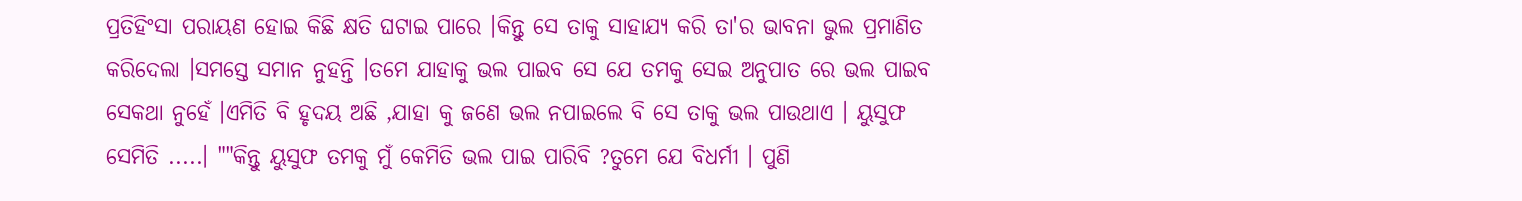ପ୍ରତିହିଂସା ପରାୟଣ ହୋଇ କିଛି କ୍ଷତି ଘଟାଇ ପାରେ ।କିନ୍ତୁ ସେ ତାକୁ ସାହାଯ୍ୟ କରି ତା'ର ଭାବନା ଭୁଲ ପ୍ରମାଣିତ କରିଦେଲା ।ସମସ୍ତେ ସମାନ ନୁହନ୍ତି ।ତମେ ଯାହାକୁ ଭଲ ପାଇବ ସେ ଯେ ତମକୁ ସେଇ ଅନୁପାତ ରେ ଭଲ ପାଇବ ସେକଥା ନୁହେଁ ।ଏମିତି ବି ହୃଦୟ ଅଛି ,ଯାହା କୁ ଜଣେ ଭଲ ନପାଇଲେ ବି ସେ ତାକୁ ଭଲ ପାଉଥାଏ । ୟୁସୁଫ ସେମିତି .....। ""କିନ୍ତୁ ୟୁସୁଫ ତମକୁ ମୁଁ କେମିତି ଭଲ ପାଇ ପାରିବି ?ତୁମେ ଯେ ବିଧର୍ମୀ । ପୁଣି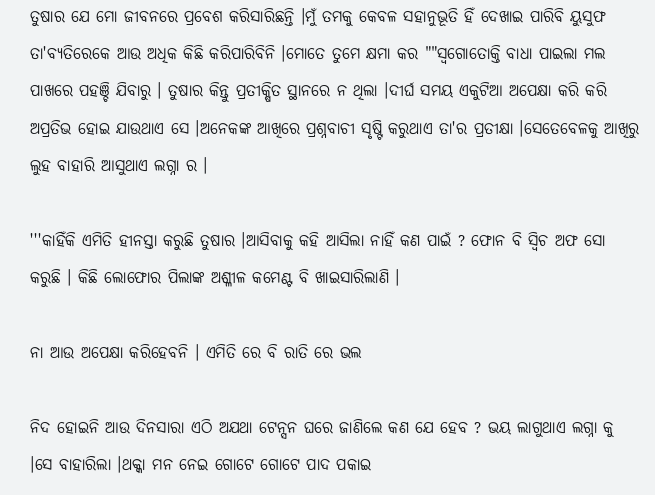ତୁଷାର ଯେ ମୋ ଜୀବନରେ ପ୍ରବେଶ କରିସାରିଛନ୍ତି ।ମୁଁ ତମକୁ କେବଳ ସହାନୁଭୂତି ହିଁ ଦେଖାଇ ପାରିବି ୟୁସୁଫ ତା'ବ୍ୟତିରେକେ ଆଉ ଅଧିକ କିଛି କରିପାରିବିନି ।ମୋତେ ତୁମେ କ୍ଷମା କର ""ସ୍ୱଗୋତୋକ୍ତି ବାଧା ପାଇଲା ମଲ ପାଖରେ ପହଞ୍ଚି ଯିବାରୁ । ତୁଷାର କିନ୍ତୁ ପ୍ରତୀକ୍ଷିତ ସ୍ଥାନରେ ନ ଥିଲା ।ଦୀର୍ଘ ସମୟ ଏକୁଟିଆ ଅପେକ୍ଷା କରି କରି ଅପ୍ରତିଭ ହୋଇ ଯାଉଥାଏ ସେ ।ଅନେକଙ୍କ ଆଖିରେ ପ୍ରଶ୍ନବାଚୀ ସୃଷ୍ଟି କରୁଥାଏ ତା'ର ପ୍ରତୀକ୍ଷା ।ସେତେବେଳକୁ ଆଖିରୁ ଲୁହ ବାହାରି ଆସୁଥାଏ ଲଗ୍ନା ର ।

'''କାହିଁକି ଏମିତି ହୀନସ୍ତା କରୁଛି ତୁଷାର ।ଆସିବାକୁ କହି ଆସିଲା ନାହିଁ କଣ ପାଇଁ ? ଫୋନ ବି ସ୍ୱିଚ ଅଫ ସୋ କରୁଛି । କିଛି ଲୋଫୋର ପିଲାଙ୍କ ଅଶ୍ଳୀଳ କମେଣ୍ଟ ବି ଖାଇସାରିଲାଣି ।

ନା ଆଉ ଅପେକ୍ଷା କରିହେବନି । ଏମିତି ରେ ବି ରାତି ରେ ଭଲ

ନିଦ ହୋଇନି ଆଉ ଦିନସାରା ଏଠି ଅଯଥା ଟେନ୍ସନ ଘରେ ଜାଣିଲେ କଣ ଯେ ହେବ ? ଭୟ ଲାଗୁଥାଏ ଲଗ୍ନା କୁ ।ସେ ବାହାରିଲା ।ଥକ୍କା ମନ ନେଇ ଗୋଟେ ଗୋଟେ ପାଦ ପକାଇ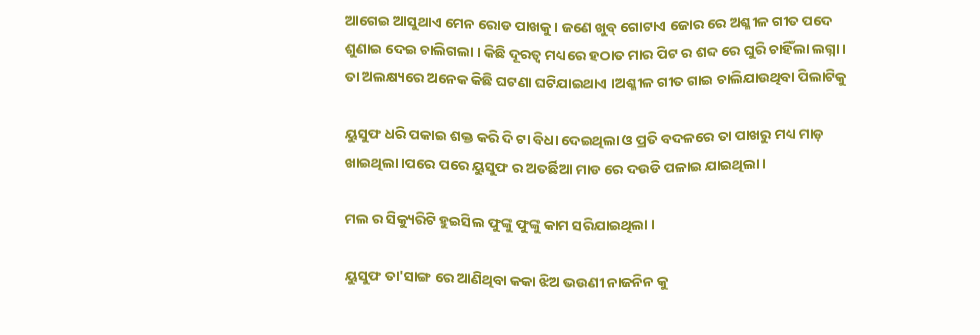ଆଗେଇ ଆସୁଥାଏ ମେନ ରୋଡ ପାଖକୁ । ଜଣେ ଖୁବ୍ ଗୋଟାଏ ଜୋର ରେ ଅଶ୍ଳୀଳ ଗୀତ ପଦେ ଶୁଣାଇ ଦେଇ ଚାଲିଗଲା । କିଛି ଦୂରତ୍ୱ ମଧ୍ୟରେ ହଠାତ ମାର ପିଟ ର ଶବ୍ଦ ରେ ଘୁରି ଚାହିଁଲା ଲଗ୍ନା । ତା ଅଲକ୍ଷ୍ୟରେ ଅନେକ କିଛି ଘଟଣା ଘଟିଯାଇଥାଏ ।ଅଶ୍ଳୀଳ ଗୀତ ଗାଇ ଚାଲିଯାଉଥିବା ପିଲାଟିକୁ

ୟୁସୁଫ ଧରି ପକାଇ ଶକ୍ତ କରି ଦି ଟା ବିଧା ଦେଇଥିଲା ଓ ପ୍ରତି ବଦଳରେ ତା ପାଖରୁ ମଧ୍ୟ ମାଡ଼ ଖାଇଥିଲା ।ପରେ ପରେ ୟୁସୁଫ ର ଅତର୍ଛିଆ ମାଡ ରେ ଦଉଡି ପଳାଇ ଯାଇଥିଲା ।

ମଲ ର ସିକ୍ୟୁରିଟି ହୁଇସିଲ ଫୁଙ୍କୁ ଫୁଙ୍କୁ କାମ ସରିଯାଇଥିଲା ।

ୟୁସୁଫ ତା'ସାଙ୍ଗ ରେ ଆଣିଥିବା କକା ଝିଅ ଭଉଣୀ ନାଜନିନ କୁ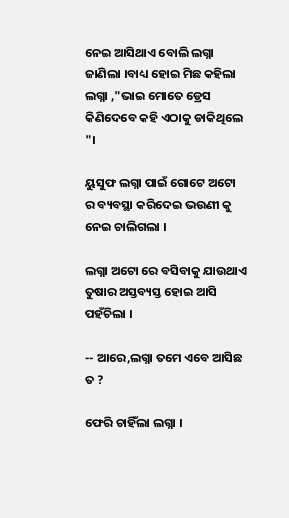ନେଇ ଆସିଥାଏ ବୋଲି ଲଗ୍ନା ଜାଣିଲା ।ବାଧ୍ୟ ହୋଇ ମିଛ କହିଲା ଲଗ୍ନା ,"ଭାଇ ମୋତେ ଡ୍ରେସ କିଣିଦେବେ କହି ଏଠାକୁ ଡାକିଥିଲେ "।

ୟୁସୁଫ ଲଗ୍ନା ପାଇଁ ଗୋଟେ ଅଟୋ ର ବ୍ୟବସ୍ଥା କରିଦେଇ ଭଉଣୀ କୁ ନେଇ ଚାଲିଗଲା ।

ଲଗ୍ନା ଅଟୋ ରେ ବସିବାକୁ ଯାଉଥାଏ ତୁଷାର ଅସ୍ତବ୍ୟସ୍ତ ହୋଇ ଆସି ପହଁଚିଲା ।

-- ଆରେ,ଲଗ୍ନା ତମେ ଏବେ ଆସିଛ ତ ?

ଫେରି ଚାହିଁଲା ଲଗ୍ନା ।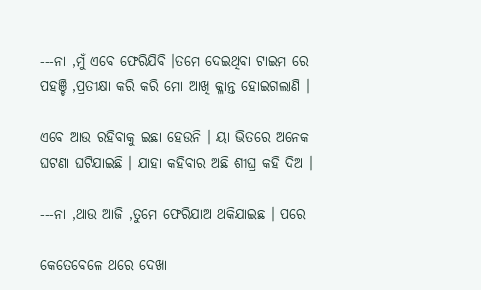---ନା ,ମୁଁ ଏବେ ଫେରିଯିବି ।ତମେ ଦେଇଥିବା ଟାଇମ ରେ ପହଞ୍ଚି ,ପ୍ରତୀକ୍ଷା କରି କରି ମୋ ଆଖି କ୍ଳାନ୍ତ ହୋଇଗଲାଣି ।

ଏବେ ଆଉ ରହିବାକୁ ଇଛା ହେଉନି । ୟା ଭିତରେ ଅନେକ ଘଟଣା ଘଟିଯାଇଛି । ଯାହା କହିବାର ଅଛି ଶୀଘ୍ର କହି ଦିଅ ।

---ନା ,ଥାଉ ଆଜି ,ତୁମେ ଫେରିଯାଅ ଥକିଯାଇଛ । ପରେ

କେତେବେଳେ ଥରେ ଦେଖା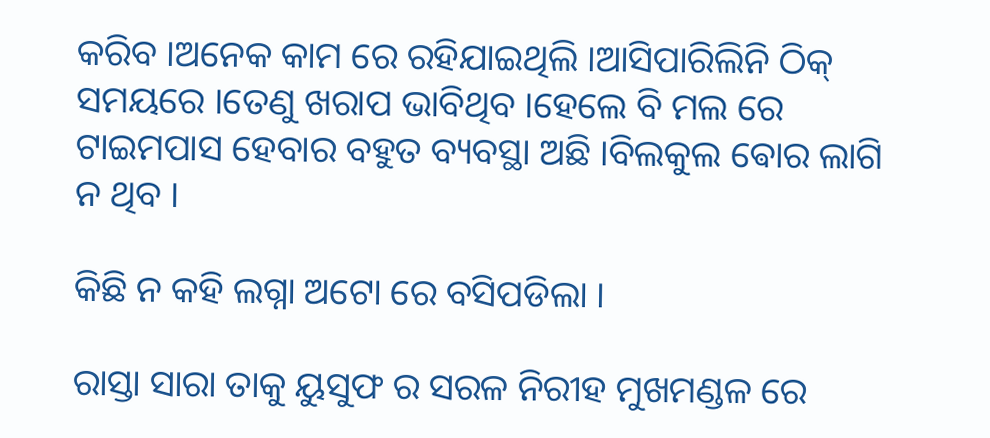କରିବ ।ଅନେକ କାମ ରେ ରହିଯାଇଥିଲି ।ଆସିପାରିଲିନି ଠିକ୍ ସମୟରେ ।ତେଣୁ ଖରାପ ଭାବିଥିବ ।ହେଲେ ବି ମଲ ରେ ଟାଇମପାସ ହେବାର ବହୁତ ବ୍ୟବସ୍ଥା ଅଛି ।ବିଲକୁଲ ଵୋର ଲାଗି ନ ଥିବ ।

କିଛି ନ କହି ଲଗ୍ନା ଅଟୋ ରେ ବସିପଡିଲା ।

ରାସ୍ତା ସାରା ତାକୁ ୟୁସୁଫ ର ସରଳ ନିରୀହ ମୁଖମଣ୍ଡଳ ରେ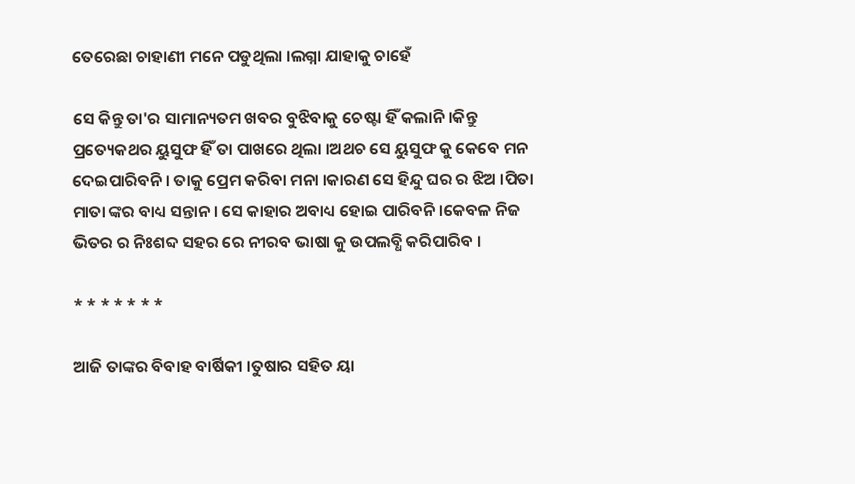ତେରେଛା ଚାହାଣୀ ମନେ ପଡୁଥିଲା ।ଲଗ୍ନା ଯାହାକୁ ଚାହେଁ

ସେ କିନ୍ତୁ ତା'ର ସାମାନ୍ୟତମ ଖବର ବୁଝିବାକୁ ଚେଷ୍ଟା ହିଁ କଲାନି ।କିନ୍ତୁ ପ୍ରତ୍ୟେକଥର ୟୁସୁଫ ହିଁ ତା ପାଖରେ ଥିଲା ।ଅଥଚ ସେ ୟୁସୁଫ କୁ କେବେ ମନ ଦେଇପାରିବନି । ତାକୁ ପ୍ରେମ କରିବା ମନା ।କାରଣ ସେ ହିନ୍ଦୁ ଘର ର ଝିଅ ।ପିତା ମାତା ଙ୍କର ବାଧ୍ୟ ସନ୍ତାନ । ସେ କାହାର ଅବାଧ୍ୟ ହୋଇ ପାରିବନି ।କେବଳ ନିଜ ଭିତର ର ନିଃଶବ୍ଦ ସହର ରେ ନୀରବ ଭାଷା କୁ ଉପଲବ୍ଧି କରିପାରିବ ।

* * * * * * *

ଆଜି ତାଙ୍କର ବିବାହ ବାର୍ଷିକୀ ।ତୁଷାର ସହିତ ୟା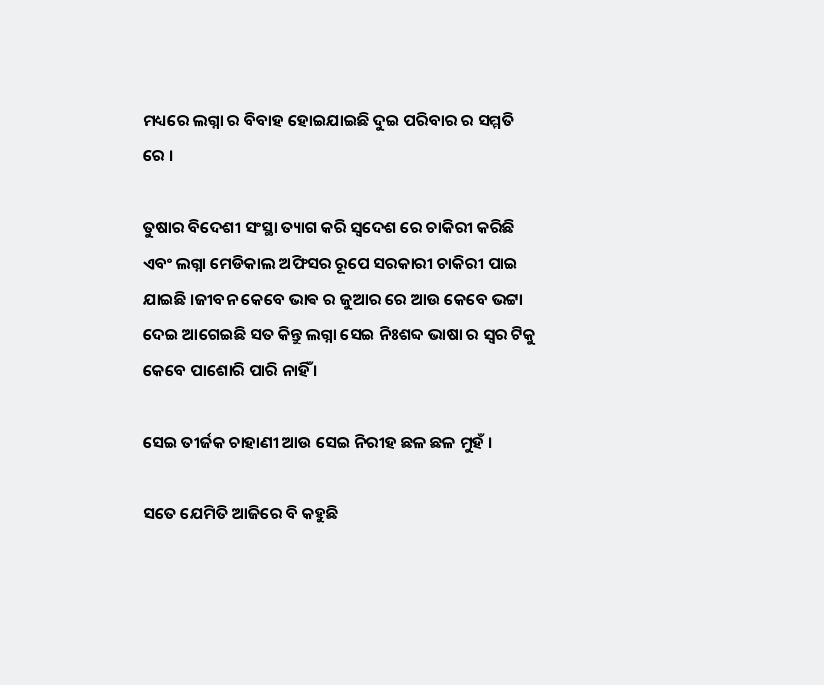ମଧ୍ୟରେ ଲଗ୍ନା ର ବିବାହ ହୋଇଯାଇଛି ଦୁଇ ପରିବାର ର ସମ୍ମତି ରେ ।

ତୁଷାର ବିଦେଶୀ ସଂସ୍ଥା ତ୍ୟାଗ କରି ସ୍ବଦେଶ ରେ ଚାକିରୀ କରିଛି ଏବଂ ଲଗ୍ନା ମେଡିକାଲ ଅଫିସର ରୂପେ ସରକାରୀ ଚାକିରୀ ପାଇ ଯାଇଛି ।ଜୀବନ କେବେ ଭାଵ ର ଜୁଆର ରେ ଆଉ କେବେ ଭଟ୍ଟା ଦେଇ ଆଗେଇଛି ସତ କିନ୍ତୁ ଲଗ୍ନା ସେଇ ନିଃଶବ୍ଦ ଭାଷା ର ସ୍ୱର ଟିକୁ କେବେ ପାଶୋରି ପାରି ନାହିଁ ।

ସେଇ ତୀର୍ଜକ ଚାହାଣୀ ଆଉ ସେଇ ନିରୀହ ଛଳ ଛଳ ମୁହଁ ।

ସତେ ଯେମିତି ଆଜିରେ ବି କହୁଛି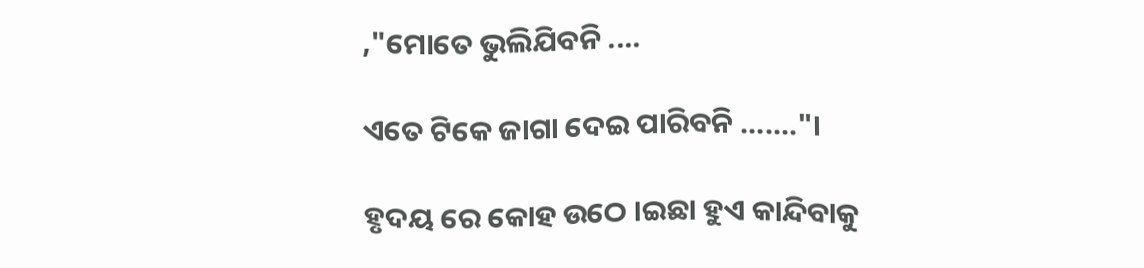,"ମୋତେ ଭୁଲିଯିବନି ....

ଏତେ ଟିକେ ଜାଗା ଦେଇ ପାରିବନି ......."।

ହୃଦୟ ରେ କୋହ ଉଠେ ।ଇଛା ହୁଏ କାନ୍ଦିବାକୁ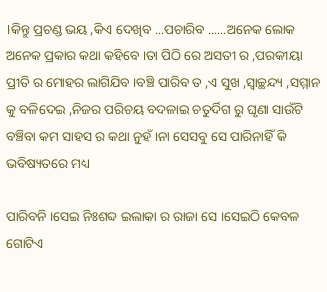।କିନ୍ତୁ ପ୍ରଚଣ୍ଡ ଭୟ ,କିଏ ଦେଖିବ ...ପଚାରିବ ......ଅନେକ ଲୋକ ଅନେକ ପ୍ରକାର କଥା କହିବେ ।ତା ପିଠି ରେ ଅସତୀ ର ,ପରକୀୟା ପ୍ରୀତି ର ମୋହର ଲାଗିଯିବ ।ବଞ୍ଚି ପାରିବ ତ ,ଏ ସୁଖ ,ସ୍ୱାଚ୍ଛନ୍ଦ୍ୟ ,ସମ୍ମାନ କୁ ବଳିଦେଇ ,ନିଜର ପରିଚୟ ବଦଳାଇ ଚତୁର୍ଦିଗ ରୁ ଘୃଣା ସାଉଁଟି ବଞ୍ଚିବା କମ ସାହସ ର କଥା ନୁହଁ ।ନା ସେସବୁ ସେ ପାରିନାହିଁ କି ଭବିଷ୍ୟତରେ ମଧ୍ୟ

ପାରିବନି ।ସେଇ ନିଃଶବ୍ଦ ଇଲାକା ର ରାଜା ସେ ।ସେଇଠି କେବଳ ଗୋଟିଏ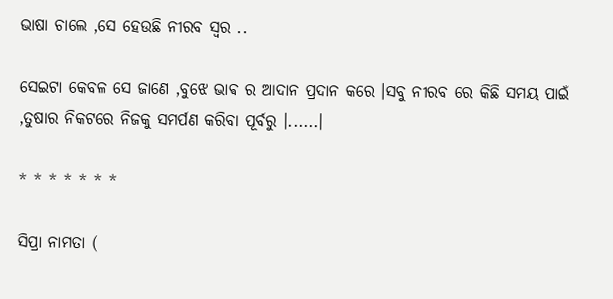ଭାଷା ଚାଲେ ,ସେ ହେଉଛି ନୀରବ ସ୍ୱର ..

ସେଇଟା କେବଳ ସେ ଜାଣେ ,ବୁଝେ ଭାଵ ର ଆଦାନ ପ୍ରଦାନ କରେ ।ସବୁ ନୀରବ ରେ କିଛି ସମୟ ପାଇଁ ,ତୁଷାର ନିକଟରେ ନିଜକୁ ସମର୍ପଣ କରିବା ପୂର୍ବରୁ ।......।

* * * * * * *

ସିପ୍ରା ନାମତା (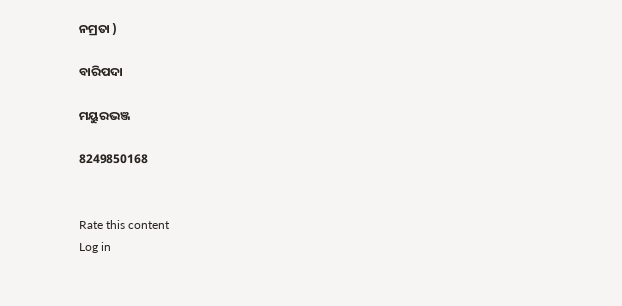ନମ୍ରତା )

ବାରିପଦା

ମୟୁରଭଞ୍ଜ

8249850168


Rate this content
Log in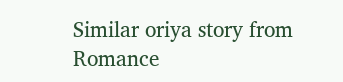Similar oriya story from Romance